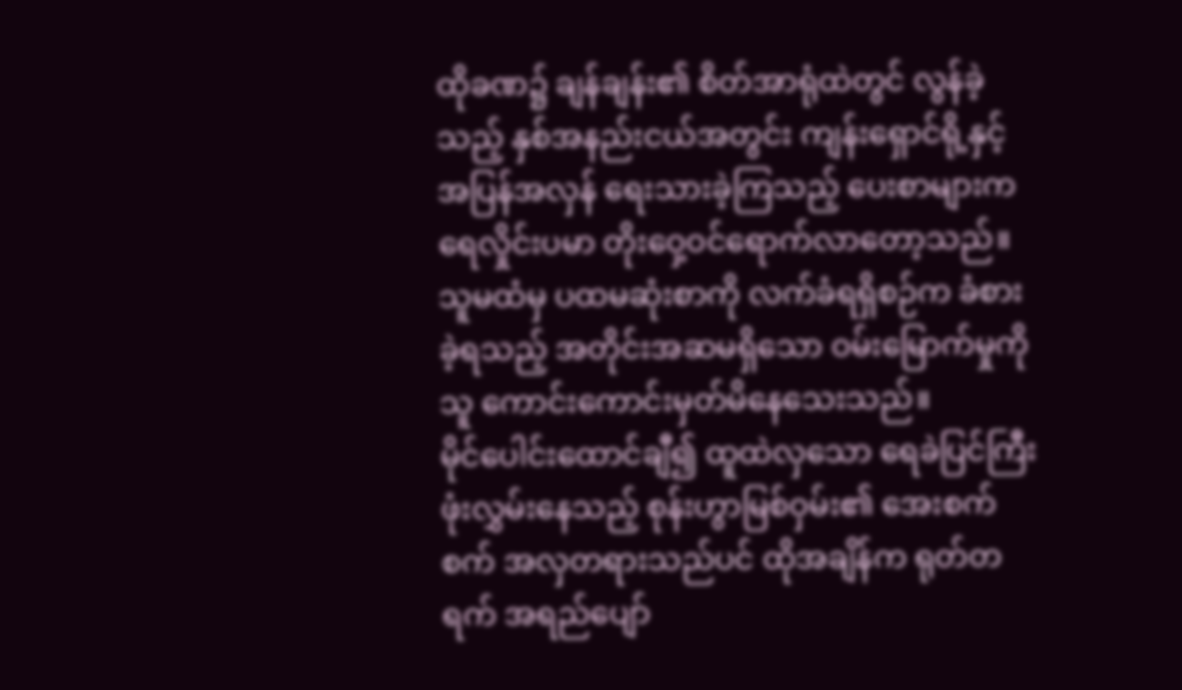ထိုခဏ၌ ချန်ချန်း၏ စိတ်အာရုံထဲတွင် လွန်ခဲ့သည့် နှစ်အနည်းငယ်အတွင်း ကျန်းရှောင်ရို့နှင့် အပြန်အလှန် ရေးသားခဲ့ကြသည့် ပေးစာများက ရေလှိုင်းပမာ တိုးဝှေ့ဝင်ရောက်လာတော့သည်။
သူမထံမှ ပထမဆုံးစာကို လက်ခံရရှိစဉ်က ခံစားခဲ့ရသည့် အတိုင်းအဆမရှိသော ဝမ်းမြောက်မှုကို သူ ကောင်းကောင်းမှတ်မိနေသေးသည်။
မိုင်ပေါင်းထောင်ချီ၍ ထူထဲလှသော ရေခဲပြင်ကြီး ဖုံးလွှမ်းနေသည့် စုန်းဟွာမြစ်ဝှမ်း၏ အေးစက်စက် အလှတရားသည်ပင် ထိုအချိန်က ရုတ်တရက် အရည်ပျော်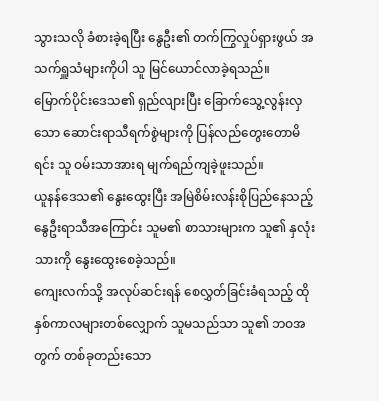သွားသလို ခံစားခဲ့ရပြီး နွေဦး၏ တက်ကြွလှုပ်ရှားဖွယ် အသက်ရှူသံများကိုပါ သူ မြင်ယောင်လာခဲ့ရသည်။
မြောက်ပိုင်းဒေသ၏ ရှည်လျားပြီး ခြောက်သွေ့လွန်းလှသော ဆောင်းရာသီရက်စွဲများကို ပြန်လည်တွေးတောမိရင်း သူ ဝမ်းသာအားရ မျက်ရည်ကျခဲ့ဖူးသည်။
ယူနန်ဒေသ၏ နွေးထွေးပြီး အမြဲစိမ်းလန်းစိုပြည်နေသည့် နွေဦးရာသီအကြောင်း သူမ၏ စာသားများက သူ၏ နှလုံးသားကို နွေးထွေးစေခဲ့သည်။
ကျေးလက်သို့ အလုပ်ဆင်းရန် စေလွှတ်ခြင်းခံရသည့် ထိုနှစ်ကာလများတစ်လျှောက် သူမသည်သာ သူ၏ ဘဝအတွက် တစ်ခုတည်းသော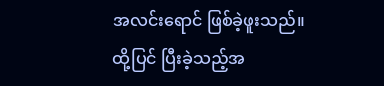အလင်းရောင် ဖြစ်ခဲ့ဖူးသည်။
ထို့ပြင် ပြီးခဲ့သည့်အ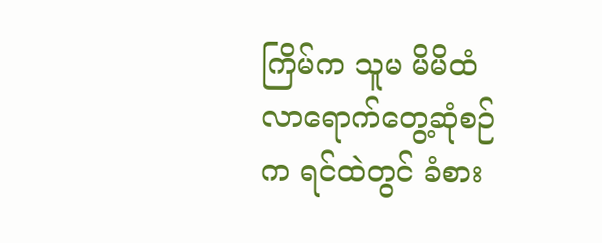ကြိမ်က သူမ မိမိထံ လာရောက်တွေ့ဆုံစဉ်က ရင်ထဲတွင် ခံစား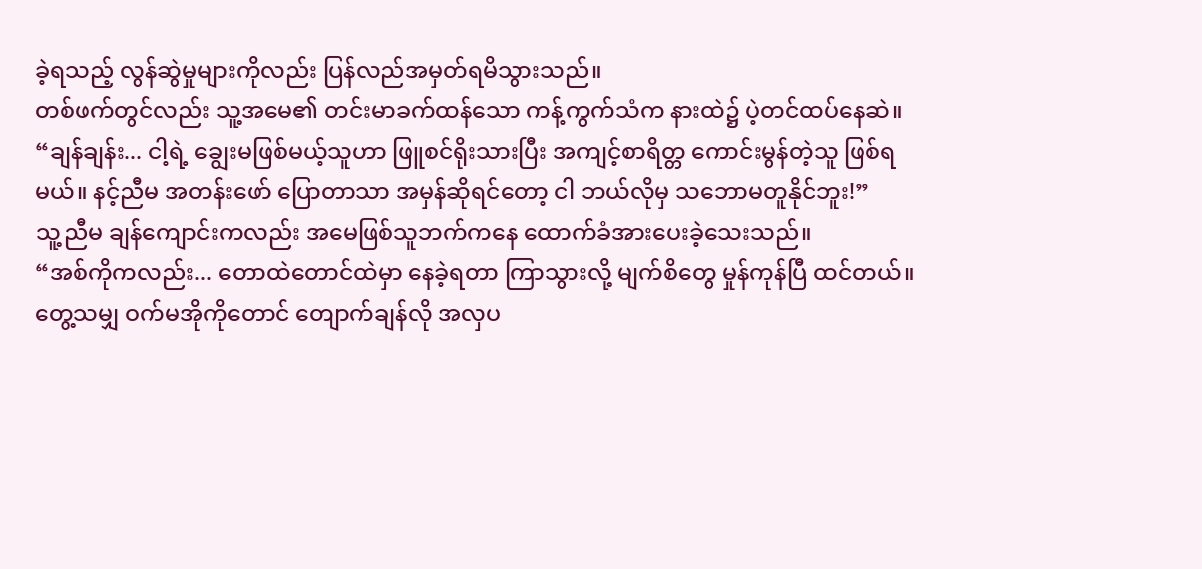ခဲ့ရသည့် လွန်ဆွဲမှုများကိုလည်း ပြန်လည်အမှတ်ရမိသွားသည်။
တစ်ဖက်တွင်လည်း သူ့အမေ၏ တင်းမာခက်ထန်သော ကန့်ကွက်သံက နားထဲ၌ ပဲ့တင်ထပ်နေဆဲ။
“ချန်ချန်း... ငါ့ရဲ့ ချွေးမဖြစ်မယ့်သူဟာ ဖြူစင်ရိုးသားပြီး အကျင့်စာရိတ္တ ကောင်းမွန်တဲ့သူ ဖြစ်ရမယ်။ နင့်ညီမ အတန်းဖော် ပြောတာသာ အမှန်ဆိုရင်တော့ ငါ ဘယ်လိုမှ သဘောမတူနိုင်ဘူး!”
သူ့ညီမ ချန်ကျောင်းကလည်း အမေဖြစ်သူဘက်ကနေ ထောက်ခံအားပေးခဲ့သေးသည်။
“အစ်ကိုကလည်း... တောထဲတောင်ထဲမှာ နေခဲ့ရတာ ကြာသွားလို့ မျက်စိတွေ မှုန်ကုန်ပြီ ထင်တယ်။ တွေ့သမျှ ဝက်မအိုကိုတောင် တျောက်ချန်လို အလှပ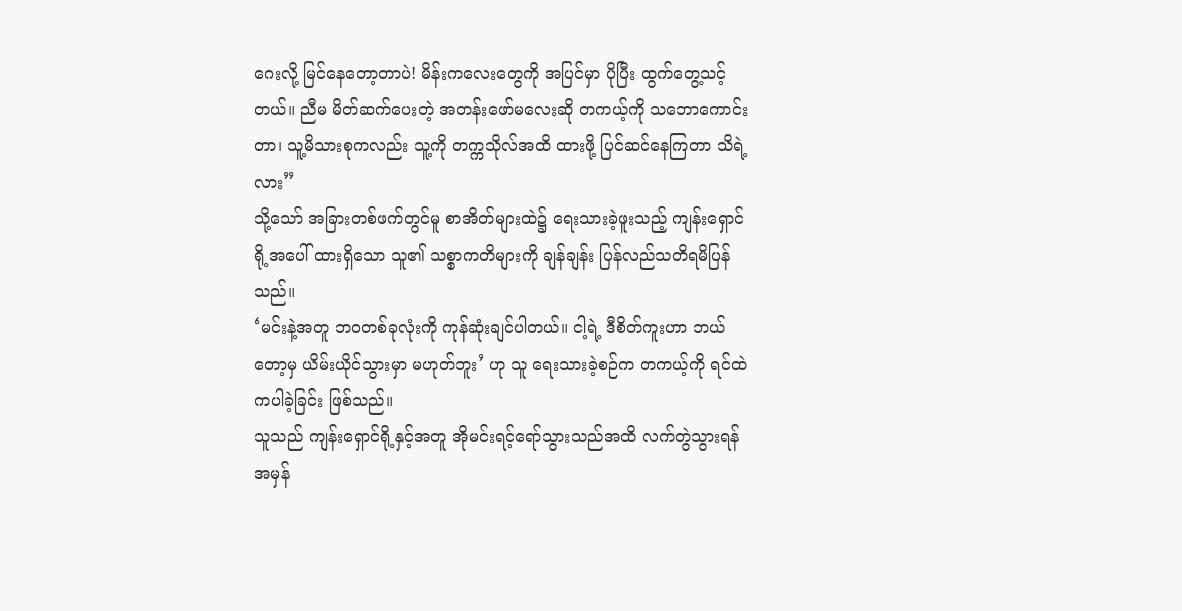ဂေးလို့ မြင်နေတော့တာပဲ! မိန်းကလေးတွေကို အပြင်မှာ ပိုပြီး ထွက်တွေ့သင့်တယ်။ ညီမ မိတ်ဆက်ပေးတဲ့ အတန်းဖော်မလေးဆို တကယ့်ကို သဘောကောင်းတာ၊ သူ့မိသားစုကလည်း သူ့ကို တက္ကသိုလ်အထိ ထားဖို့ ပြင်ဆင်နေကြတာ သိရဲ့လား”
သို့သော် အခြားတစ်ဖက်တွင်မူ စာအိတ်များထဲ၌ ရေးသားခဲ့ဖူးသည့် ကျန်းရှောင်ရို့အပေါ် ထားရှိသော သူ၏ သစ္စာကတိများကို ချန်ချန်း ပြန်လည်သတိရမိပြန်သည်။
‘မင်းနဲ့အတူ ဘဝတစ်ခုလုံးကို ကုန်ဆုံးချင်ပါတယ်။ ငါ့ရဲ့ ဒီစိတ်ကူးဟာ ဘယ်တော့မှ ယိမ်းယိုင်သွားမှာ မဟုတ်ဘူး’ ဟု သူ ရေးသားခဲ့စဉ်က တကယ့်ကို ရင်ထဲကပါခဲ့ခြင်း ဖြစ်သည်။
သူသည် ကျန်းရှောင်ရို့နှင့်အတူ အိုမင်းရင့်ရော်သွားသည်အထိ လက်တွဲသွားရန် အမှန်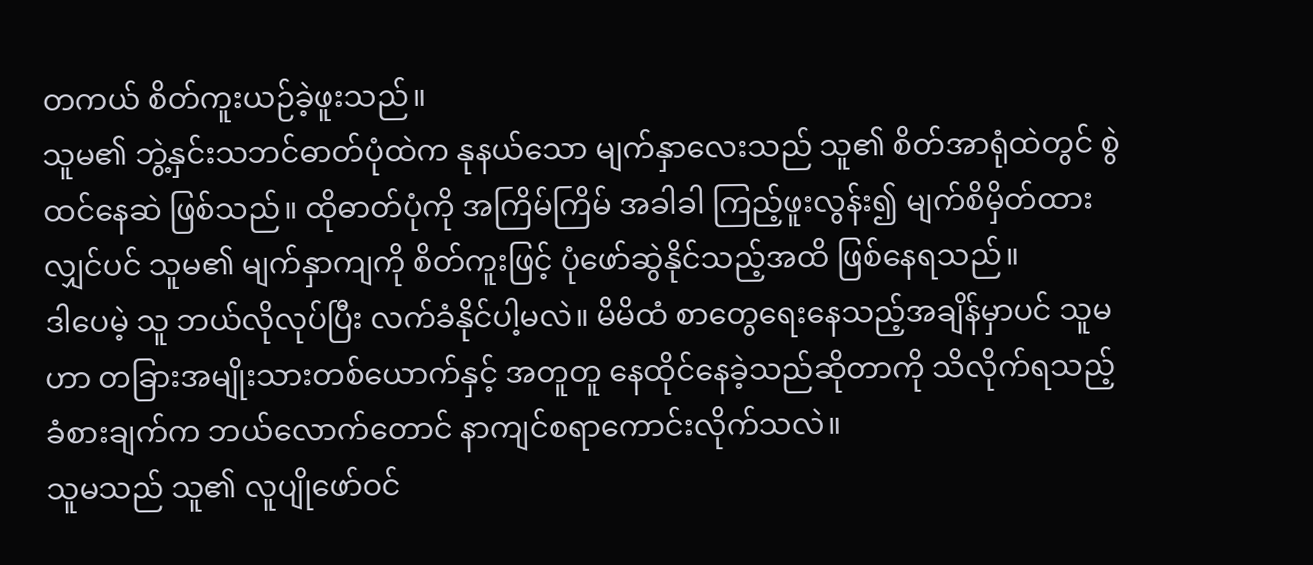တကယ် စိတ်ကူးယဉ်ခဲ့ဖူးသည်။
သူမ၏ ဘွဲ့နှင်းသဘင်ဓာတ်ပုံထဲက နုနယ်သော မျက်နှာလေးသည် သူ၏ စိတ်အာရုံထဲတွင် စွဲထင်နေဆဲ ဖြစ်သည်။ ထိုဓာတ်ပုံကို အကြိမ်ကြိမ် အခါခါ ကြည့်ဖူးလွန်း၍ မျက်စိမှိတ်ထားလျှင်ပင် သူမ၏ မျက်နှာကျကို စိတ်ကူးဖြင့် ပုံဖော်ဆွဲနိုင်သည့်အထိ ဖြစ်နေရသည်။
ဒါပေမဲ့ သူ ဘယ်လိုလုပ်ပြီး လက်ခံနိုင်ပါ့မလဲ။ မိမိထံ စာတွေရေးနေသည့်အချိန်မှာပင် သူမဟာ တခြားအမျိုးသားတစ်ယောက်နှင့် အတူတူ နေထိုင်နေခဲ့သည်ဆိုတာကို သိလိုက်ရသည့် ခံစားချက်က ဘယ်လောက်တောင် နာကျင်စရာကောင်းလိုက်သလဲ။
သူမသည် သူ၏ လူပျိုဖော်ဝင်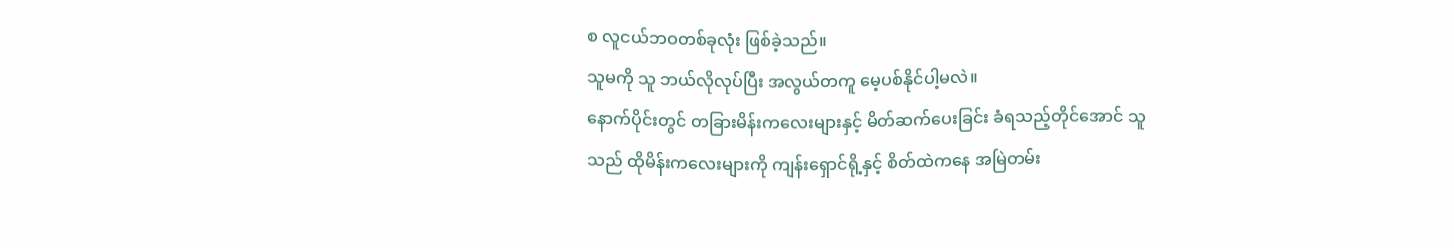စ လူငယ်ဘဝတစ်ခုလုံး ဖြစ်ခဲ့သည်။
သူမကို သူ ဘယ်လိုလုပ်ပြီး အလွယ်တကူ မေ့ပစ်နိုင်ပါ့မလဲ။
နောက်ပိုင်းတွင် တခြားမိန်းကလေးများနှင့် မိတ်ဆက်ပေးခြင်း ခံရသည့်တိုင်အောင် သူသည် ထိုမိန်းကလေးများကို ကျန်းရှောင်ရို့နှင့် စိတ်ထဲကနေ အမြဲတမ်း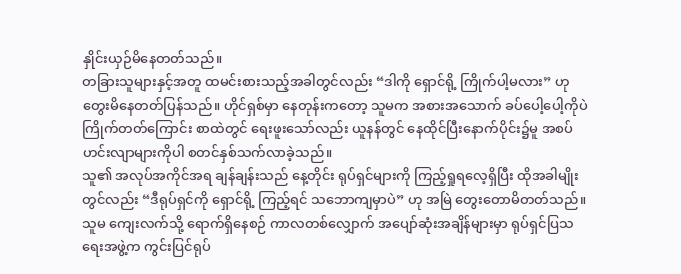နှိုင်းယှဉ်မိနေတတ်သည်။
တခြားသူများနှင့်အတူ ထမင်းစားသည့်အခါတွင်လည်း “ဒါကို ရှောင်ရို့ ကြိုက်ပါ့မလား” ဟု တွေးမိနေတတ်ပြန်သည်။ ဟိုင်ရှစ်မှာ နေတုန်းကတော့ သူမက အစားအသောက် ခပ်ပေါ့ပေါ့ကိုပဲ ကြိုက်တတ်ကြောင်း စာထဲတွင် ရေးဖူးသော်လည်း ယူနန်တွင် နေထိုင်ပြီးနောက်ပိုင်း၌မူ အစပ်ဟင်းလျာများကိုပါ စတင်နှစ်သက်လာခဲ့သည်။
သူ၏ အလုပ်အကိုင်အရ ချန်ချန်းသည် နေ့တိုင်း ရုပ်ရှင်များကို ကြည့်ရှုရလေ့ရှိပြီး ထိုအခါမျိုးတွင်လည်း “ဒီရုပ်ရှင်ကို ရှောင်ရို့ ကြည့်ရင် သဘောကျမှာပဲ” ဟု အမြဲ တွေးတောမိတတ်သည်။
သူမ ကျေးလက်သို့ ရောက်ရှိနေစဉ် ကာလတစ်လျှောက် အပျော်ဆုံးအချိန်များမှာ ရုပ်ရှင်ပြသရေးအဖွဲ့က ကွင်းပြင်ရုပ်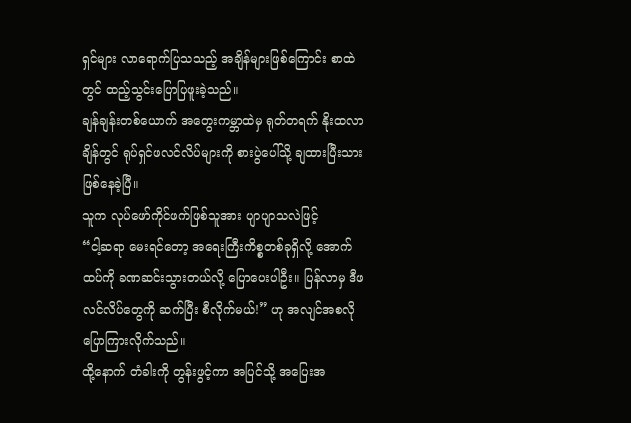ရှင်များ လာရောက်ပြသသည့် အချိန်များဖြစ်ကြောင်း စာထဲတွင် ထည့်သွင်းပြောပြဖူးခဲ့သည်။
ချန်ချန်းတစ်ယောက် အတွေးကမ္ဘာထဲမှ ရုတ်တရက် နိုးထလာချိန်တွင် ရုပ်ရှင်ဖလင်လိပ်များကို စားပွဲပေါ်သို့ ချထားပြီးသား ဖြစ်နေခဲ့ပြီ။
သူက လုပ်ဖော်ကိုင်ဖက်ဖြစ်သူအား ပျာပျာသလဲဖြင့်
“ငါ့ဆရာ မေးရင်တော့ အရေးကြီးကိစ္စတစ်ခုရှိလို့ အောက်ထပ်ကို ခဏဆင်းသွားတယ်လို့ ပြောပေးပါဦး။ ပြန်လာမှ ဒီဖလင်လိပ်တွေကို ဆက်ပြီး စီလိုက်မယ်!” ဟု အလျင်အစလို ပြောကြားလိုက်သည်။
ထို့နောက် တံခါးကို တွန်းဖွင့်ကာ အပြင်သို့ အပြေးအ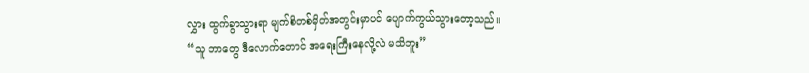လွှား ထွက်ခွာသွားရာ မျက်စိတစ်မှိတ်အတွင်းမှာပင် ပျောက်ကွယ်သွားတော့သည်။
“သူ ဘာတွေ ဒီလောက်တောင် အရေးကြီးနေလို့လဲ မသိဘူး”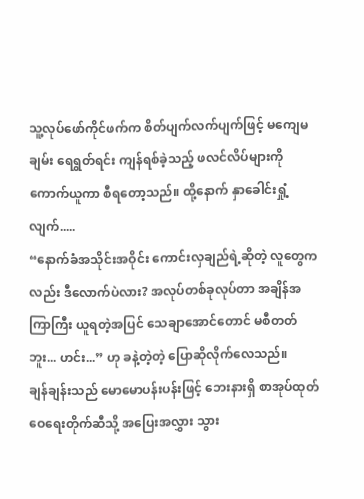သူ့လုပ်ဖော်ကိုင်ဖက်က စိတ်ပျက်လက်ပျက်ဖြင့် မကျေမချမ်း ရေရွတ်ရင်း ကျန်ရစ်ခဲ့သည့် ဖလင်လိပ်များကို ကောက်ယူကာ စီရတော့သည်။ ထို့နောက် နှာခေါင်းရှုံ့လျက်.....
“နောက်ခံအသိုင်းအဝိုင်း ကောင်းလှချည်ရဲ့ဆိုတဲ့ လူတွေကလည်း ဒီလောက်ပဲလား? အလုပ်တစ်ခုလုပ်တာ အချိန်အကြာကြီး ယူရတဲ့အပြင် သေချာအောင်တောင် မစီတတ်ဘူး... ဟင်း...” ဟု ခနဲ့တဲ့တဲ့ ပြောဆိုလိုက်လေသည်။
ချန်ချန်းသည် မောမောပန်းပန်းဖြင့် ဘေးနားရှိ စာအုပ်ထုတ်ဝေရေးတိုက်ဆီသို့ အပြေးအလွှား သွား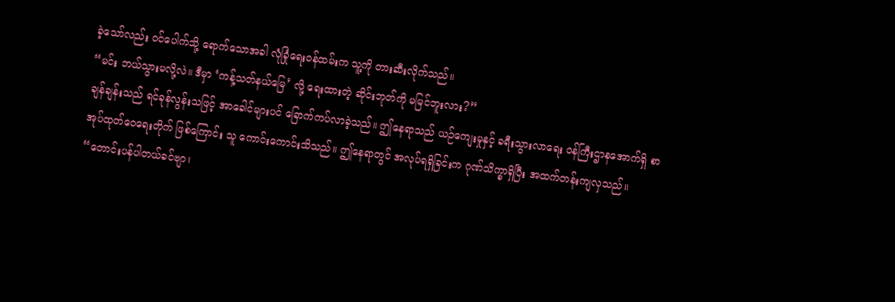ခဲ့သော်လည်း ဝင်ပေါက်သို့ ရောက်သောအခါ လုံခြုံရေးဝန်ထမ်းက သူ့ကို တားဆီးလိုက်သည်။
“မင်း ဘယ်သွားမလို့လဲ။ ဒီမှာ ‘ကန့်သတ်နယ်မြေ’ လို့ ရေးထားတဲ့ ဆိုင်းဘုတ်ကို မမြင်ဘူးလား?”
ချန်ချန်းသည် ရင်ခုန်လွန်းသဖြင့် အာခေါင်များပင် ခြောက်ကပ်လာခဲ့သည်။ ဤနေရာသည် ယဉ်ကျေးမှုနှင့် ခရီးသွားလာရေး ဝန်ကြီးဌာနအောက်ရှိ စာအုပ်ထုတ်ဝေရေးတိုက် ဖြစ်ကြောင်း သူ ကောင်းကောင်းသိသည်။ ဤနေရာတွင် အလုပ်ရရှိခြင်းက ဂုဏ်သိက္ခာရှိပြီး အထက်တန်းကျလှသည်။
“တောင်းပန်ပါတယ်ခင်ဗျာ၊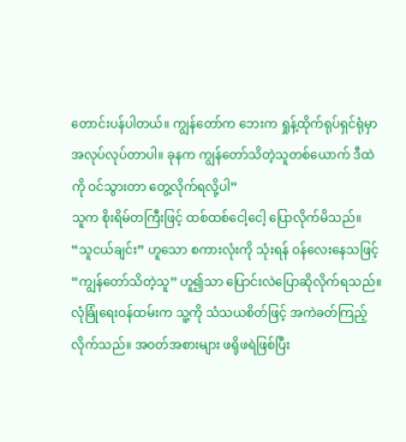တောင်းပန်ပါတယ်။ ကျွန်တော်က ဘေးက ရှုန့်ထိုက်ရုပ်ရှင်ရုံမှာ အလုပ်လုပ်တာပါ။ ခုနက ကျွန်တော်သိတဲ့သူတစ်ယောက် ဒီထဲကို ဝင်သွားတာ တွေ့လိုက်ရလို့ပါ”
သူက စိုးရိမ်တကြီးဖြင့် ထစ်ထစ်ငေါ့ငေါ့ ပြောလိုက်မိသည်။ “သူငယ်ချင်း” ဟူသော စကားလုံးကို သုံးရန် ဝန်လေးနေသဖြင့် “ကျွန်တော်သိတဲ့သူ” ဟူ၍သာ ပြောင်းလဲပြောဆိုလိုက်ရသည်။
လုံခြုံရေးဝန်ထမ်းက သူ့ကို သံသယစိတ်ဖြင့် အကဲခတ်ကြည့်လိုက်သည်။ အဝတ်အစားများ ဖရိုဖရဲဖြစ်ပြီး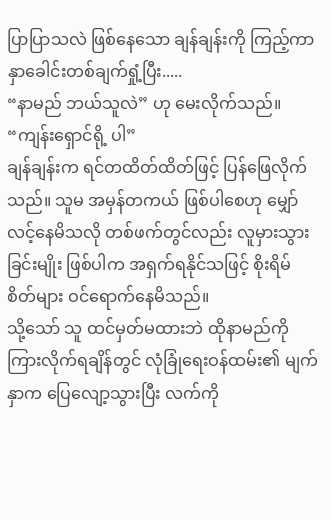ပြာပြာသလဲ ဖြစ်နေသော ချန်ချန်းကို ကြည့်ကာ နှာခေါင်းတစ်ချက်ရှုံ့ပြီး.....
“နာမည် ဘယ်သူလဲ” ဟု မေးလိုက်သည်။
“ကျန်းရှောင်ရို့ ပါ”
ချန်ချန်းက ရင်တထိတ်ထိတ်ဖြင့် ပြန်ဖြေလိုက်သည်။ သူမ အမှန်တကယ် ဖြစ်ပါစေဟု မျှော်လင့်နေမိသလို တစ်ဖက်တွင်လည်း လူမှားသွားခြင်းမျိုး ဖြစ်ပါက အရှက်ရနိုင်သဖြင့် စိုးရိမ်စိတ်များ ဝင်ရောက်နေမိသည်။
သို့သော် သူ ထင်မှတ်မထားဘဲ ထိုနာမည်ကို ကြားလိုက်ရချိန်တွင် လုံခြုံရေးဝန်ထမ်း၏ မျက်နှာက ပြေလျော့သွားပြီး လက်ကို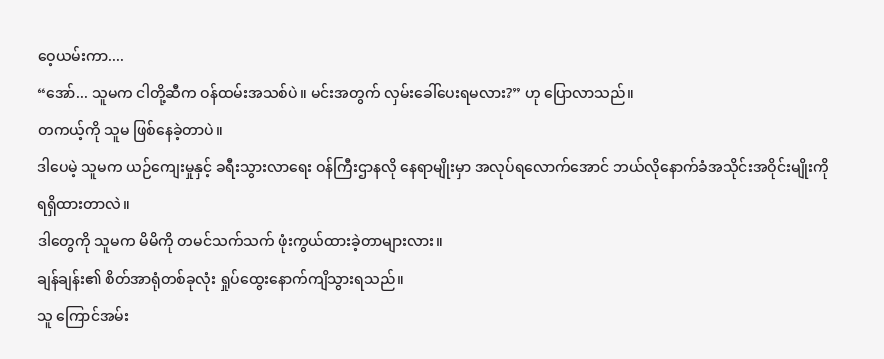ဝေ့ယမ်းကာ....
“အော်... သူမက ငါတို့ဆီက ဝန်ထမ်းအသစ်ပဲ။ မင်းအတွက် လှမ်းခေါ်ပေးရမလား?” ဟု ပြောလာသည်။
တကယ့်ကို သူမ ဖြစ်နေခဲ့တာပဲ။
ဒါပေမဲ့ သူမက ယဉ်ကျေးမှုနှင့် ခရီးသွားလာရေး ဝန်ကြီးဌာနလို နေရာမျိုးမှာ အလုပ်ရလောက်အောင် ဘယ်လိုနောက်ခံအသိုင်းအဝိုင်းမျိုးကို ရရှိထားတာလဲ။
ဒါတွေကို သူမက မိမိကို တမင်သက်သက် ဖုံးကွယ်ထားခဲ့တာများလား။
ချန်ချန်း၏ စိတ်အာရုံတစ်ခုလုံး ရှုပ်ထွေးနောက်ကျိသွားရသည်။
သူ ကြောင်အမ်း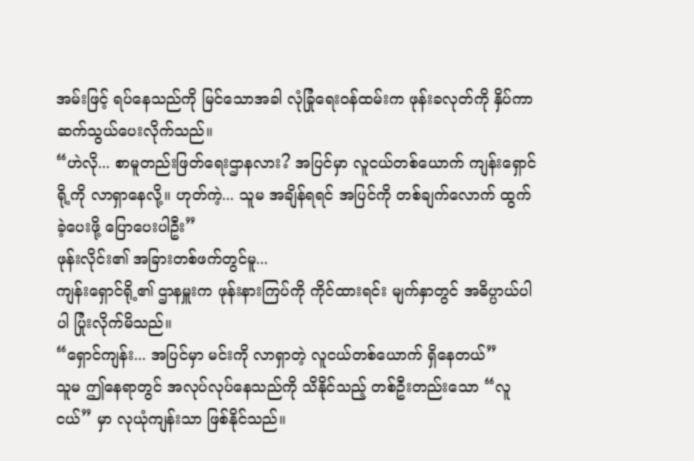အမ်းဖြင့် ရပ်နေသည်ကို မြင်သောအခါ လုံခြုံရေးဝန်ထမ်းက ဖုန်းခလုတ်ကို နှိပ်ကာ ဆက်သွယ်ပေးလိုက်သည်။
“ဟဲလို... စာမူတည်းဖြတ်ရေးဌာနလား? အပြင်မှာ လူငယ်တစ်ယောက် ကျန်းရှောင်ရို့ကို လာရှာနေလို့။ ဟုတ်ကဲ့... သူမ အချိန်ရရင် အပြင်ကို တစ်ချက်လောက် ထွက်ခဲ့ပေးဖို့ ပြောပေးပါဦး”
ဖုန်းလိုင်း၏ အခြားတစ်ဖက်တွင်မူ...
ကျန်းရှောင်ရို့၏ ဌာနမှူးက ဖုန်းနားကြပ်ကို ကိုင်ထားရင်း မျက်နှာတွင် အဓိပ္ပာယ်ပါပါ ပြုံးလိုက်မိသည်။
“ရှောင်ကျန်း... အပြင်မှာ မင်းကို လာရှာတဲ့ လူငယ်တစ်ယောက် ရှိနေတယ်”
သူမ ဤနေရာတွင် အလုပ်လုပ်နေသည်ကို သိနိုင်သည့် တစ်ဦးတည်းသော “လူငယ်” မှာ လုယုံကျန်းသာ ဖြစ်နိုင်သည်။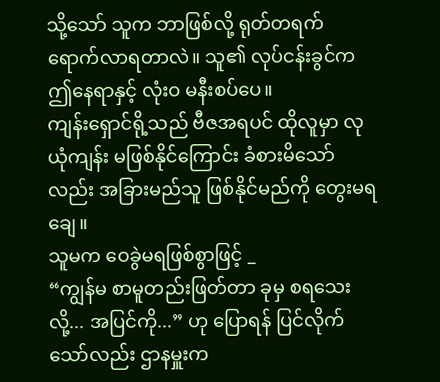သို့သော် သူက ဘာဖြစ်လို့ ရုတ်တရက် ရောက်လာရတာလဲ။ သူ၏ လုပ်ငန်းခွင်က ဤနေရာနှင့် လုံးဝ မနီးစပ်ပေ။
ကျန်းရှောင်ရို့သည် ဗီဇအရပင် ထိုလူမှာ လုယုံကျန်း မဖြစ်နိုင်ကြောင်း ခံစားမိသော်လည်း အခြားမည်သူ ဖြစ်နိုင်မည်ကို တွေးမရချေ။
သူမက ဝေခွဲမရဖြစ်စွာဖြင့် _
“ကျွန်မ စာမူတည်းဖြတ်တာ ခုမှ စရသေးလို့... အပြင်ကို...” ဟု ပြောရန် ပြင်လိုက်သော်လည်း ဌာနမှူးက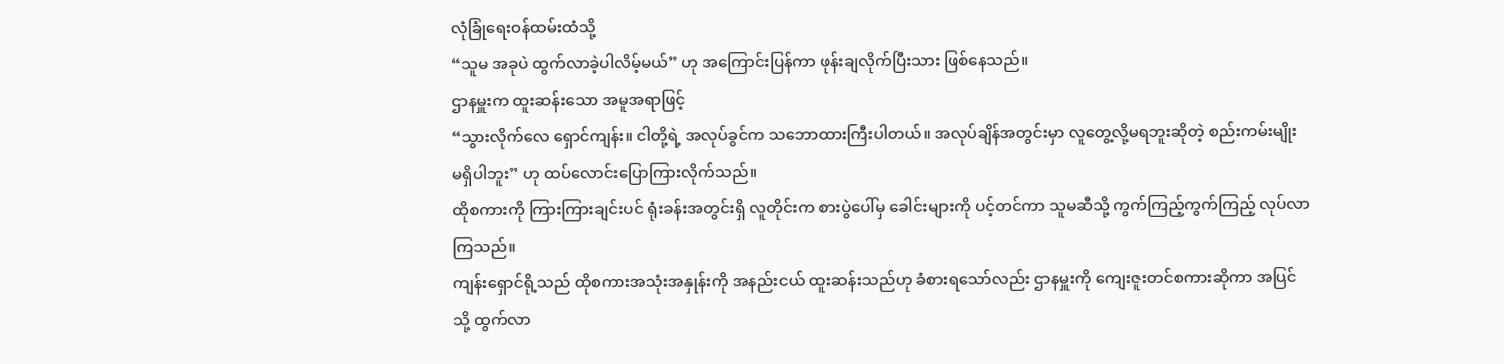လုံခြုံရေးဝန်ထမ်းထံသို့
“သူမ အခုပဲ ထွက်လာခဲ့ပါလိမ့်မယ်” ဟု အကြောင်းပြန်ကာ ဖုန်းချလိုက်ပြီးသား ဖြစ်နေသည်။
ဌာနမှူးက ထူးဆန်းသော အမူအရာဖြင့်
“သွားလိုက်လေ ရှောင်ကျန်း။ ငါတို့ရဲ့ အလုပ်ခွင်က သဘောထားကြီးပါတယ်။ အလုပ်ချိန်အတွင်းမှာ လူတွေ့လို့မရဘူးဆိုတဲ့ စည်းကမ်းမျိုး မရှိပါဘူး” ဟု ထပ်လောင်းပြောကြားလိုက်သည်။
ထိုစကားကို ကြားကြားချင်းပင် ရုံးခန်းအတွင်းရှိ လူတိုင်းက စားပွဲပေါ်မှ ခေါင်းများကို ပင့်တင်ကာ သူမဆီသို့ ကွက်ကြည့်ကွက်ကြည့် လုပ်လာကြသည်။
ကျန်းရှောင်ရို့သည် ထိုစကားအသုံးအနှုန်းကို အနည်းငယ် ထူးဆန်းသည်ဟု ခံစားရသော်လည်း ဌာနမှူးကို ကျေးဇူးတင်စကားဆိုကာ အပြင်သို့ ထွက်လာ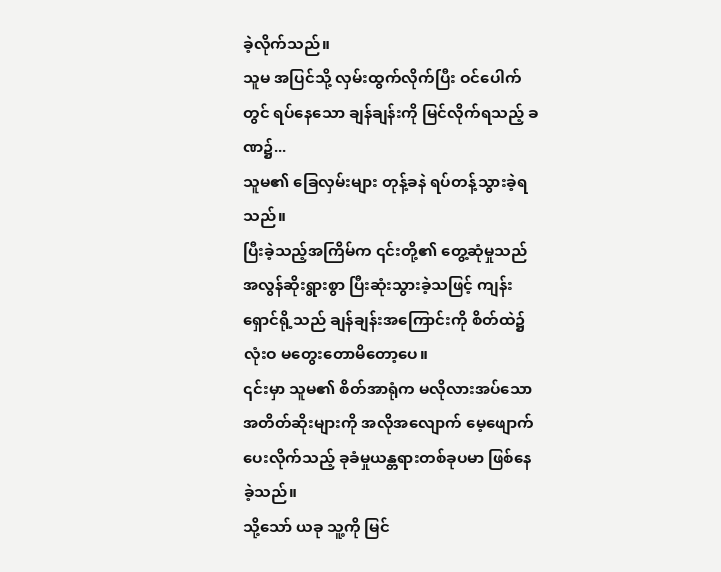ခဲ့လိုက်သည်။
သူမ အပြင်သို့ လှမ်းထွက်လိုက်ပြီး ဝင်ပေါက်တွင် ရပ်နေသော ချန်ချန်းကို မြင်လိုက်ရသည့် ခဏ၌...
သူမ၏ ခြေလှမ်းများ တုန့်ခနဲ ရပ်တန့်သွားခဲ့ရသည်။
ပြီးခဲ့သည့်အကြိမ်က ၎င်းတို့၏ တွေ့ဆုံမှုသည် အလွန်ဆိုးရွားစွာ ပြီးဆုံးသွားခဲ့သဖြင့် ကျန်းရှောင်ရို့သည် ချန်ချန်းအကြောင်းကို စိတ်ထဲ၌ လုံးဝ မတွေးတောမိတော့ပေ။
၎င်းမှာ သူမ၏ စိတ်အာရုံက မလိုလားအပ်သော အတိတ်ဆိုးများကို အလိုအလျောက် မေ့ဖျောက်ပေးလိုက်သည့် ခုခံမှုယန္တရားတစ်ခုပမာ ဖြစ်နေခဲ့သည်။
သို့သော် ယခု သူ့ကို မြင်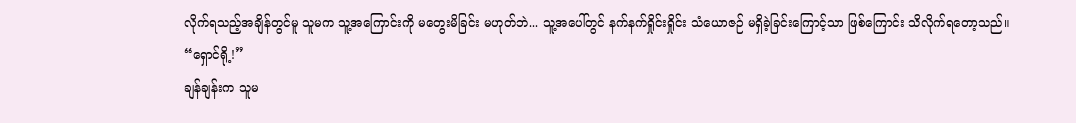လိုက်ရသည့်အချိန်တွင်မူ သူမက သူ့အကြောင်းကို မတွေးမိခြင်း မဟုတ်ဘဲ... သူ့အပေါ်တွင် နက်နက်ရှိုင်းရှိုင်း သံယောဇဉ် မရှိခဲ့ခြင်းကြောင့်သာ ဖြစ်ကြောင်း သိလိုက်ရတော့သည်။
“ရှောင်ရို့!”
ချန်ချန်းက သူမ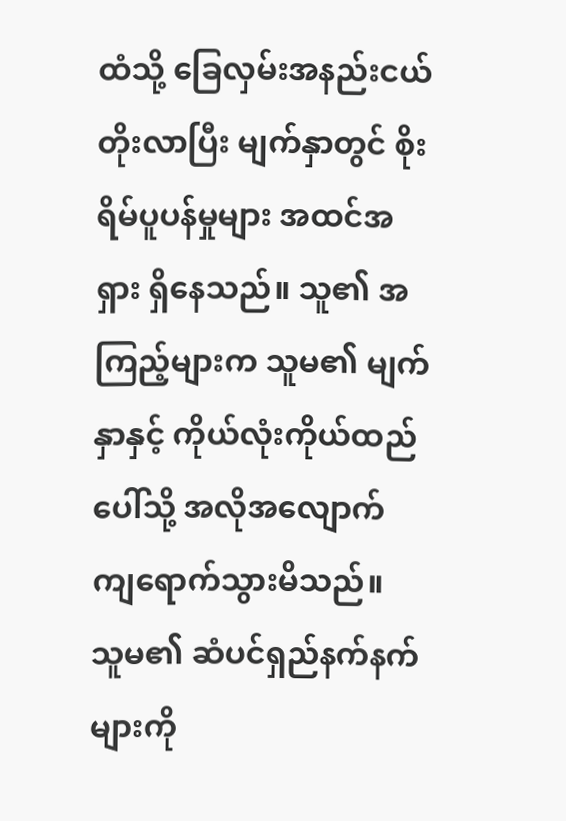ထံသို့ ခြေလှမ်းအနည်းငယ် တိုးလာပြီး မျက်နှာတွင် စိုးရိမ်ပူပန်မှုများ အထင်အရှား ရှိနေသည်။ သူ၏ အကြည့်များက သူမ၏ မျက်နှာနှင့် ကိုယ်လုံးကိုယ်ထည်ပေါ်သို့ အလိုအလျောက် ကျရောက်သွားမိသည်။
သူမ၏ ဆံပင်ရှည်နက်နက်များကို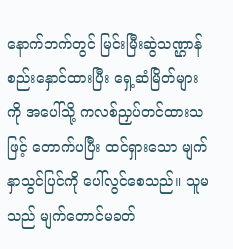နောက်ဘက်တွင် မြင်းမြီးဆွဲသဏ္ဌာန် စည်းနှောင်ထားပြီး ရှေ့ဆံမြိတ်များကို အပေါ်သို့ ကလစ်ညှပ်တင်ထားသဖြင့် တောက်ပပြီး ထင်ရှားသော မျက်နှာသွင်ပြင်ကို ပေါ်လွင်စေသည်။ သူမသည် မျက်တောင်မခတ်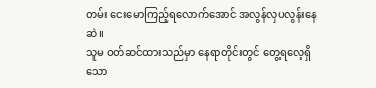တမ်း ငေးမောကြည့်ရလောက်အောင် အလွန်လှပလွန်းနေဆဲ။
သူမ ဝတ်ဆင်ထားသည်မှာ နေရာတိုင်းတွင် တွေ့ရလေ့ရှိသော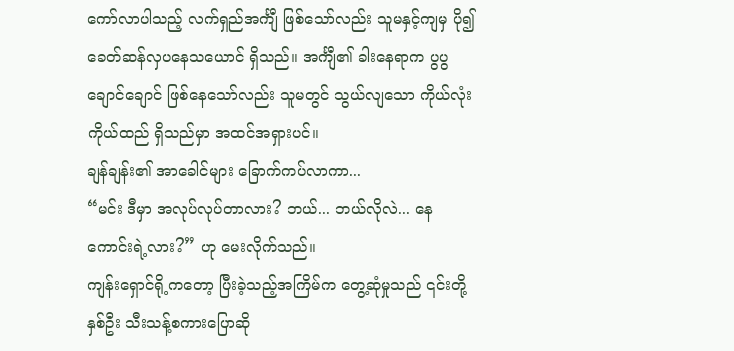ကော်လာပါသည့် လက်ရှည်အင်္ကျီ ဖြစ်သော်လည်း သူမနှင့်ကျမှ ပို၍ ခေတ်ဆန်လှပနေသယောင် ရှိသည်။ အင်္ကျီ၏ ခါးနေရာက ပွပွချောင်ချောင် ဖြစ်နေသော်လည်း သူမတွင် သွယ်လျသော ကိုယ်လုံးကိုယ်ထည် ရှိသည်မှာ အထင်အရှားပင်။
ချန်ချန်း၏ အာခေါင်များ ခြောက်ကပ်လာကာ...
“မင်း ဒီမှာ အလုပ်လုပ်တာလား? ဘယ်... ဘယ်လိုလဲ... နေကောင်းရဲ့လား?” ဟု မေးလိုက်သည်။
ကျန်းရှောင်ရို့ကတော့ ပြီးခဲ့သည့်အကြိမ်က တွေ့ဆုံမှုသည် ၎င်းတို့နှစ်ဦး သီးသန့်စကားပြောဆို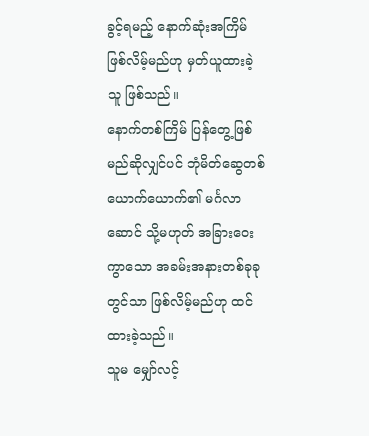ခွင့်ရမည့် နောက်ဆုံးအကြိမ် ဖြစ်လိမ့်မည်ဟု မှတ်ယူထားခဲ့သူ ဖြစ်သည်။
နောက်တစ်ကြိမ် ပြန်တွေ့ဖြစ်မည်ဆိုလျှင်ပင် ဘုံမိတ်ဆွေတစ်ယောက်ယောက်၏ မင်္ဂလာဆောင် သို့မဟုတ် အခြားဝေးကွာသော အခမ်းအနားတစ်ခုခုတွင်သာ ဖြစ်လိမ့်မည်ဟု ထင်ထားခဲ့သည်။
သူမ မျှော်လင့်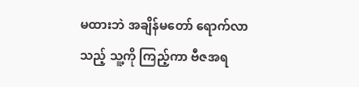မထားဘဲ အချိန်မတော် ရောက်လာသည့် သူ့ကို ကြည့်ကာ ဗီဇအရ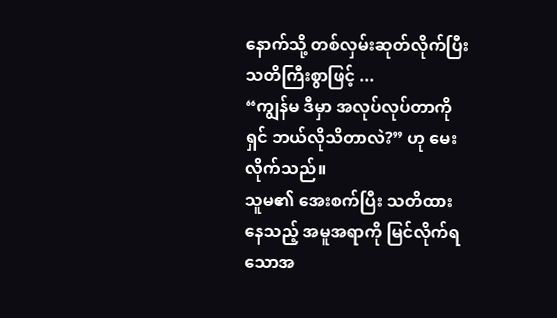နောက်သို့ တစ်လှမ်းဆုတ်လိုက်ပြီး သတိကြီးစွာဖြင့် ...
“ကျွန်မ ဒီမှာ အလုပ်လုပ်တာကို ရှင် ဘယ်လိုသိတာလဲ?” ဟု မေးလိုက်သည်။
သူမ၏ အေးစက်ပြီး သတိထားနေသည့် အမူအရာကို မြင်လိုက်ရသောအ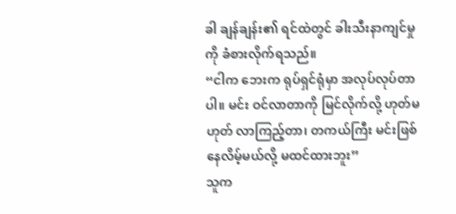ခါ ချန်ချန်း၏ ရင်ထဲတွင် ခါးသီးနာကျင်မှုကို ခံစားလိုက်ရသည်။
“ငါက ဘေးက ရုပ်ရှင်ရုံမှာ အလုပ်လုပ်တာပါ။ မင်း ဝင်လာတာကို မြင်လိုက်လို့ ဟုတ်မဟုတ် လာကြည့်တာ၊ တကယ်ကြီး မင်းဖြစ်နေလိမ့်မယ်လို့ မထင်ထားဘူး”
သူက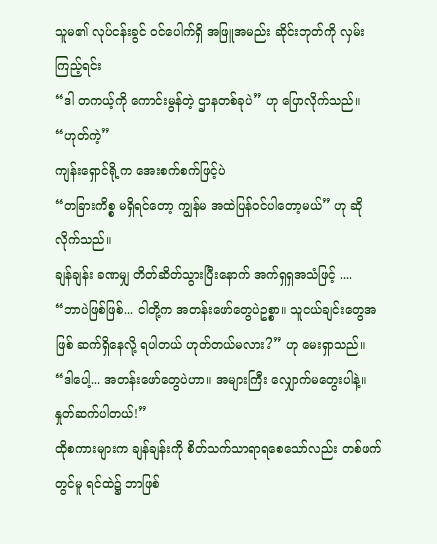သူမ၏ လုပ်ငန်းခွင် ဝင်ပေါက်ရှိ အဖြူအမည်း ဆိုင်းဘုတ်ကို လှမ်းကြည့်ရင်း
“ဒါ တကယ့်ကို ကောင်းမွန်တဲ့ ဌာနတစ်ခုပဲ” ဟု ပြောလိုက်သည်။
“ဟုတ်ကဲ့”
ကျန်းရှောင်ရို့က အေးစက်စက်ဖြင့်ပဲ
“တခြားကိစ္စ မရှိရင်တော့ ကျွန်မ အထဲပြန်ဝင်ပါတော့မယ်” ဟု ဆိုလိုက်သည်။
ချန်ချန်း ခဏမျှ တိတ်ဆိတ်သွားပြီးနောက် အက်ရှရှအသံဖြင့် ....
“ဘာပဲဖြစ်ဖြစ်... ငါတို့က အတန်းဖော်တွေပဲဥစ္စာ။ သူငယ်ချင်းတွေအဖြစ် ဆက်ရှိနေလို့ ရပါတယ် ဟုတ်တယ်မလား?” ဟု မေးရှာသည်။
“ဒါပေါ့... အတန်းဖော်တွေပဲဟာ။ အများကြီး လျှောက်မတွေးပါနဲ့။ နှုတ်ဆက်ပါတယ်!”
ထိုစကားများက ချန်ချန်းကို စိတ်သက်သာရာရစေသော်လည်း တစ်ဖက်တွင်မူ ရင်ထဲ၌ ဘာဖြစ်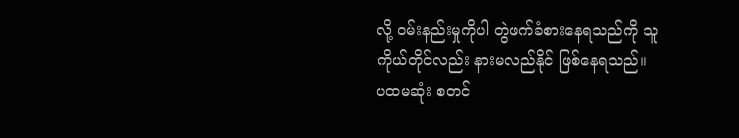လို့ ဝမ်းနည်းမှုကိုပါ တွဲဖက်ခံစားနေရသည်ကို သူ ကိုယ်တိုင်လည်း နားမလည်နိုင် ဖြစ်နေရသည်။
ပထမဆုံး စတင်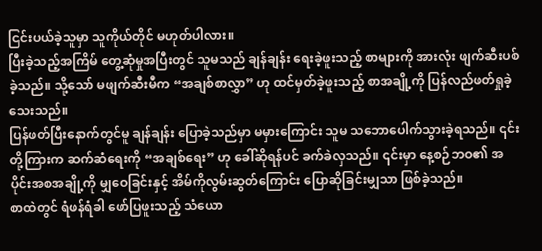ငြင်းပယ်ခဲ့သူမှာ သူကိုယ်တိုင် မဟုတ်ပါလား။
ပြီးခဲ့သည့်အကြိမ် တွေ့ဆုံမှုအပြီးတွင် သူမသည် ချန်ချန်း ရေးခဲ့ဖူးသည့် စာများကို အားလုံး ဖျက်ဆီးပစ်ခဲ့သည်။ သို့သော် မဖျက်ဆီးမီက “အချစ်စာလွှာ” ဟု ထင်မှတ်ခဲ့ဖူးသည့် စာအချို့ကို ပြန်လည်ဖတ်ရှုခဲ့သေးသည်။
ပြန်ဖတ်ပြီးနောက်တွင်မူ ချန်ချန်း ပြောခဲ့သည်မှာ မမှားကြောင်း သူမ သဘောပေါက်သွားခဲ့ရသည်။ ၎င်းတို့ကြားက ဆက်ဆံရေးကို “အချစ်ရေး” ဟု ခေါ်ဆိုရန်ပင် ခက်ခဲလှသည်။ ၎င်းမှာ နေ့စဉ်ဘဝ၏ အပိုင်းအစအချို့ကို မျှဝေခြင်းနှင့် အိမ်ကိုလွမ်းဆွတ်ကြောင်း ပြောဆိုခြင်းမျှသာ ဖြစ်ခဲ့သည်။
စာထဲတွင် ရံဖန်ရံခါ ဖော်ပြဖူးသည့် သံယော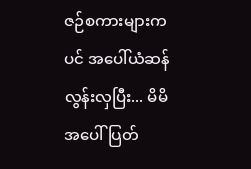ဇဉ်စကားများကပင် အပေါ်ယံဆန်လွန်းလှပြီး... မိမိအပေါ် ပြတ်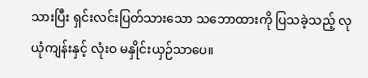သားပြီး ရှင်းလင်းပြတ်သားသော သဘောထားကို ပြသခဲ့သည့် လုယုံကျန်းနှင့် လုံးဝ မနှိုင်းယှဉ်သာပေ။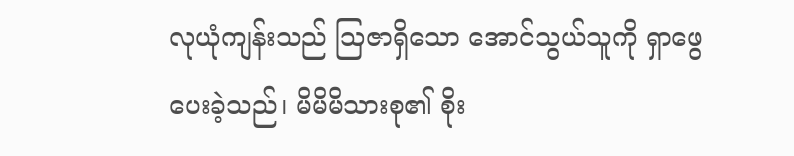လုယုံကျန်းသည် ဩဇာရှိသော အောင်သွယ်သူကို ရှာဖွေပေးခဲ့သည်၊ မိမိမိသားစု၏ စိုး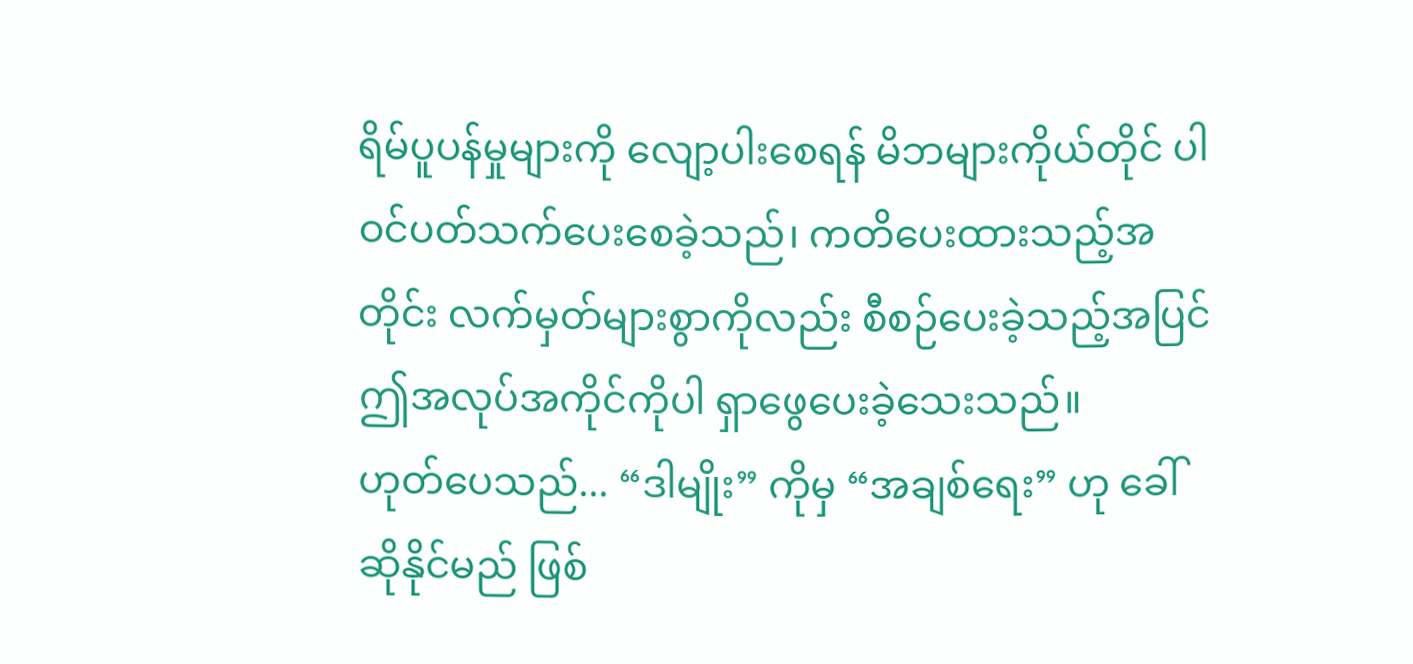ရိမ်ပူပန်မှုများကို လျော့ပါးစေရန် မိဘများကိုယ်တိုင် ပါဝင်ပတ်သက်ပေးစေခဲ့သည်၊ ကတိပေးထားသည့်အတိုင်း လက်မှတ်များစွာကိုလည်း စီစဉ်ပေးခဲ့သည့်အပြင် ဤအလုပ်အကိုင်ကိုပါ ရှာဖွေပေးခဲ့သေးသည်။
ဟုတ်ပေသည်... “ဒါမျိုး” ကိုမှ “အချစ်ရေး” ဟု ခေါ်ဆိုနိုင်မည် ဖြစ်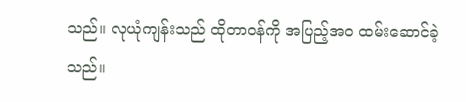သည်။ လုယုံကျန်းသည် ထိုတာဝန်ကို အပြည့်အဝ ထမ်းဆောင်ခဲ့သည်။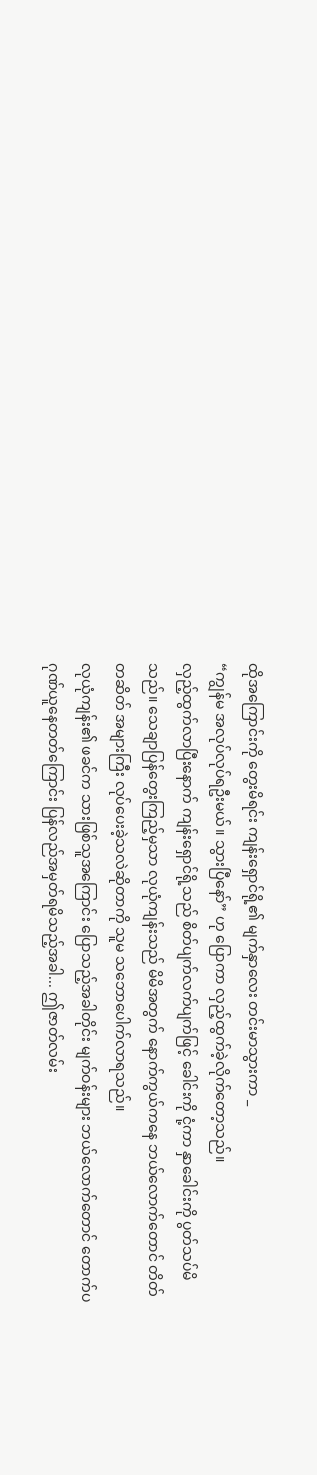ထိုအကြောင်းကို တွေးမိရင်း ကျန်းရှောင်ရို့၏ မျက်နှာလေး တင်းမာသွားကာ _
“ကျွန်မ အလုပ်လုပ်ရဦးမယ်။ သွားပြီနော်” ဟု ပြောကာ လှည့်ထွက်ခဲ့လိုက်တော့သည်။
လှည့်ထွက်လာပြီးနောက် ကျန်းရှောင်ရို့သည် စိတ်ပျက်လက်ပျက်ဖြင့် ခေါင်းကို ငုံ့ကာ နှာခေါင်းကို ပွတ်သပ်မိသည်။ သေချာပြန်တွေးကြည့်မှသာ လုယုံကျန်းသည် မိမိအတွက် နောက်ကွယ်ကနေ ဘယ်လောက်တောင် တိတ်တဆိတ် အများကြီး လုပ်ပေးခဲ့သလဲဆိုတာကို သူမ သဘောပေါက်လာရသည်။
လုယုံကျန်း၏ ဖခင်က သားဖြစ်သူအကြောင်း ပြောသည့်အခါတိုင်း မျက်ဝန်းများ ဘယ်လောက်တောင် တောက်ပ ဂုဏ်ယူနေတတ်ကြောင်း ပြန်လည်အမှတ်ရမိသည့်အခါ... ဤဇာတ်လမ်း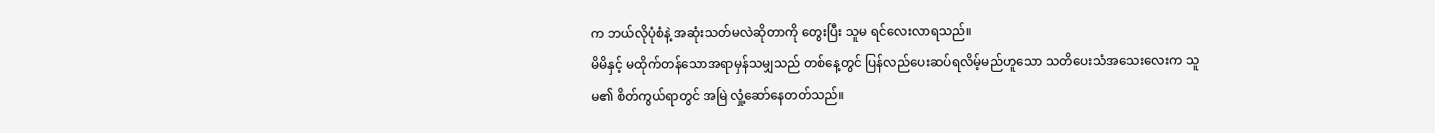က ဘယ်လိုပုံစံနဲ့ အဆုံးသတ်မလဲဆိုတာကို တွေးပြီး သူမ ရင်လေးလာရသည်။
မိမိနှင့် မထိုက်တန်သောအရာမှန်သမျှသည် တစ်နေ့တွင် ပြန်လည်ပေးဆပ်ရလိမ့်မည်ဟူသော သတိပေးသံအသေးလေးက သူမ၏ စိတ်ကွယ်ရာတွင် အမြဲ လှုံ့ဆော်နေတတ်သည်။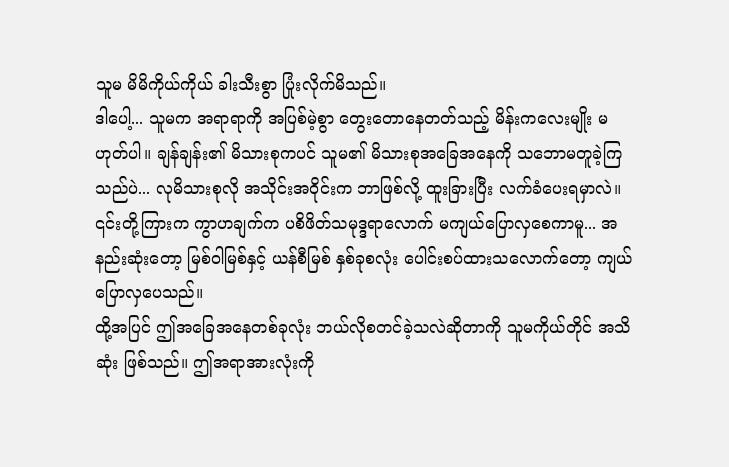သူမ မိမိကိုယ်ကိုယ် ခါးသီးစွာ ပြုံးလိုက်မိသည်။
ဒါပေါ့... သူမက အရာရာကို အပြစ်မဲ့စွာ တွေးတောနေတတ်သည့် မိန်းကလေးမျိုး မဟုတ်ပါ။ ချန်ချန်း၏ မိသားစုကပင် သူမ၏ မိသားစုအခြေအနေကို သဘောမတူခဲ့ကြသည်ပဲ... လုမိသားစုလို အသိုင်းအဝိုင်းက ဘာဖြစ်လို့ ထူးခြားပြီး လက်ခံပေးရမှာလဲ။
၎င်းတို့ကြားက ကွာဟချက်က ပစိဖိတ်သမုဒ္ဒရာလောက် မကျယ်ပြောလှစေကာမူ... အနည်းဆုံးတော့ မြစ်ဝါမြစ်နှင့် ယန်စီမြစ် နှစ်ခုစလုံး ပေါင်းစပ်ထားသလောက်တော့ ကျယ်ပြောလှပေသည်။
ထို့အပြင် ဤအခြေအနေတစ်ခုလုံး ဘယ်လိုစတင်ခဲ့သလဲဆိုတာကို သူမကိုယ်တိုင် အသိဆုံး ဖြစ်သည်။ ဤအရာအားလုံးကို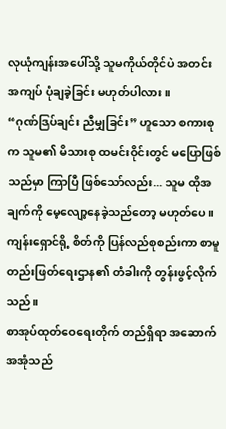လုယုံကျန်းအပေါ်သို့ သူမကိုယ်တိုင်ပဲ အတင်းအကျပ် ပုံချခဲ့ခြင်း မဟုတ်ပါလား။
“ဂုဏ်ဒြပ်ချင်း ညီမျှခြင်း” ဟူသော စကားစုက သူမ၏ မိသားစု ထမင်းဝိုင်းတွင် မပြောဖြစ်သည်မှာ ကြာပြီ ဖြစ်သော်လည်း... သူမ ထိုအချက်ကို မေ့လျော့နေခဲ့သည်တော့ မဟုတ်ပေ။
ကျန်းရှောင်ရို့ စိတ်ကို ပြန်လည်စုစည်းကာ စာမူတည်းဖြတ်ရေးဌာန၏ တံခါးကို တွန်းဖွင့်လိုက်သည်။
စာအုပ်ထုတ်ဝေရေးတိုက် တည်ရှိရာ အဆောက်အအုံသည်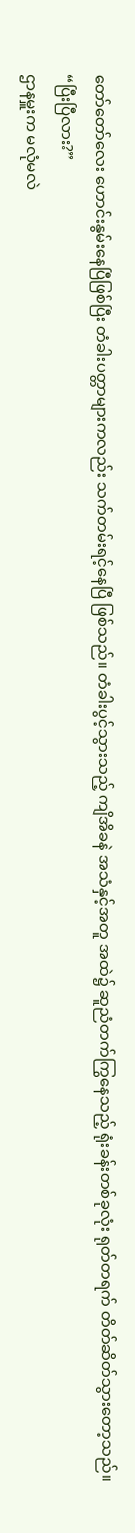တော်တော်လေး ဟောင်းနွမ်းနေပြီဖြစ်ပြီး တံခါးပတ္တာများကလည်း သက်တမ်းရင့်နေပြီ ဖြစ်သည်။ တံခါးပွင့်သွားသည့် ကျိအိခနဲ အသံနှင့်အတူ အထဲ၌ ဆူညံတက်ကြွနေသည့် ရုံးခန်းတစ်ခုလုံး ရုတ်တရက် တိတ်ဆိတ်သွားတော့သည်။
“ပြီးပြီလား?”
ဌာနမှူးက မလုံမလဲ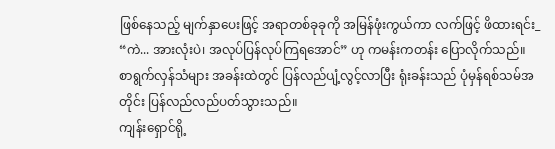ဖြစ်နေသည့် မျက်နှာပေးဖြင့် အရာတစ်ခုခုကို အမြန်ဖုံးကွယ်ကာ လက်ဖြင့် ဖိထားရင်း_
“ကဲ... အားလုံးပဲ၊ အလုပ်ပြန်လုပ်ကြရအောင်” ဟု ကမန်းကတန်း ပြောလိုက်သည်။
စာရွက်လှန်သံများ အခန်းထဲတွင် ပြန်လည်ပျံ့လွင့်လာပြီး ရုံးခန်းသည် ပုံမှန်ရစ်သမ်အတိုင်း ပြန်လည်လည်ပတ်သွားသည်။
ကျန်းရှောင်ရို့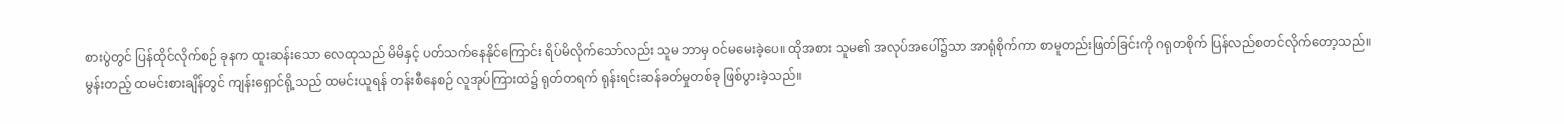စားပွဲတွင် ပြန်ထိုင်လိုက်စဉ် ခုနက ထူးဆန်းသော လေထုသည် မိမိနှင့် ပတ်သက်နေနိုင်ကြောင်း ရိပ်မိလိုက်သော်လည်း သူမ ဘာမှ ဝင်မမေးခဲ့ပေ။ ထိုအစား သူမ၏ အလုပ်အပေါ်၌သာ အာရုံစိုက်ကာ စာမူတည်းဖြတ်ခြင်းကို ဂရုတစိုက် ပြန်လည်စတင်လိုက်တော့သည်။
မွန်းတည့် ထမင်းစားချိန်တွင် ကျန်းရှောင်ရို့သည် ထမင်းယူရန် တန်းစီနေစဉ် လူအုပ်ကြားထဲ၌ ရုတ်တရက် ရုန်းရင်းဆန်ခတ်မှုတစ်ခု ဖြစ်ပွားခဲ့သည်။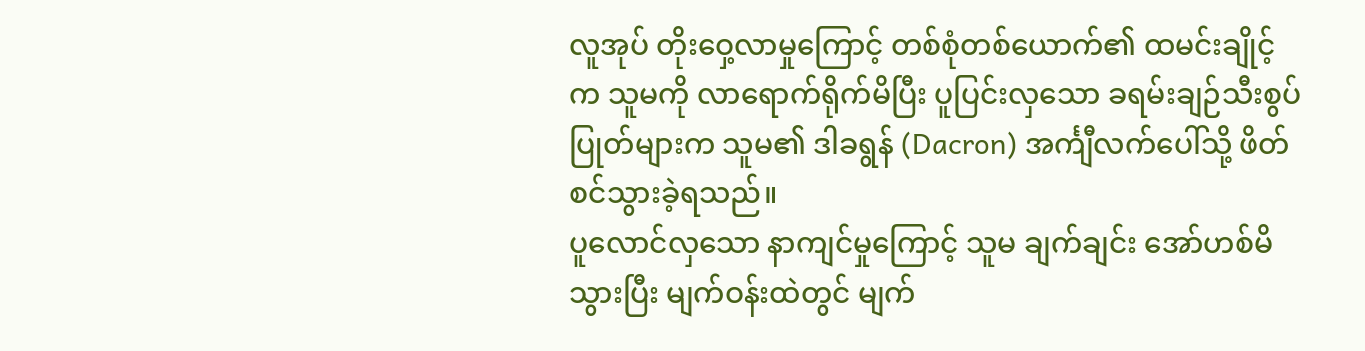လူအုပ် တိုးဝှေ့လာမှုကြောင့် တစ်စုံတစ်ယောက်၏ ထမင်းချိုင့်က သူမကို လာရောက်ရိုက်မိပြီး ပူပြင်းလှသော ခရမ်းချဉ်သီးစွပ်ပြုတ်များက သူမ၏ ဒါခရွန် (Dacron) အင်္ကျီလက်ပေါ်သို့ ဖိတ်စင်သွားခဲ့ရသည်။
ပူလောင်လှသော နာကျင်မှုကြောင့် သူမ ချက်ချင်း အော်ဟစ်မိသွားပြီး မျက်ဝန်းထဲတွင် မျက်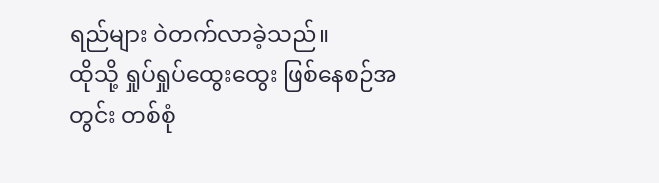ရည်များ ဝဲတက်လာခဲ့သည်။
ထိုသို့ ရှုပ်ရှုပ်ထွေးထွေး ဖြစ်နေစဉ်အတွင်း တစ်စုံ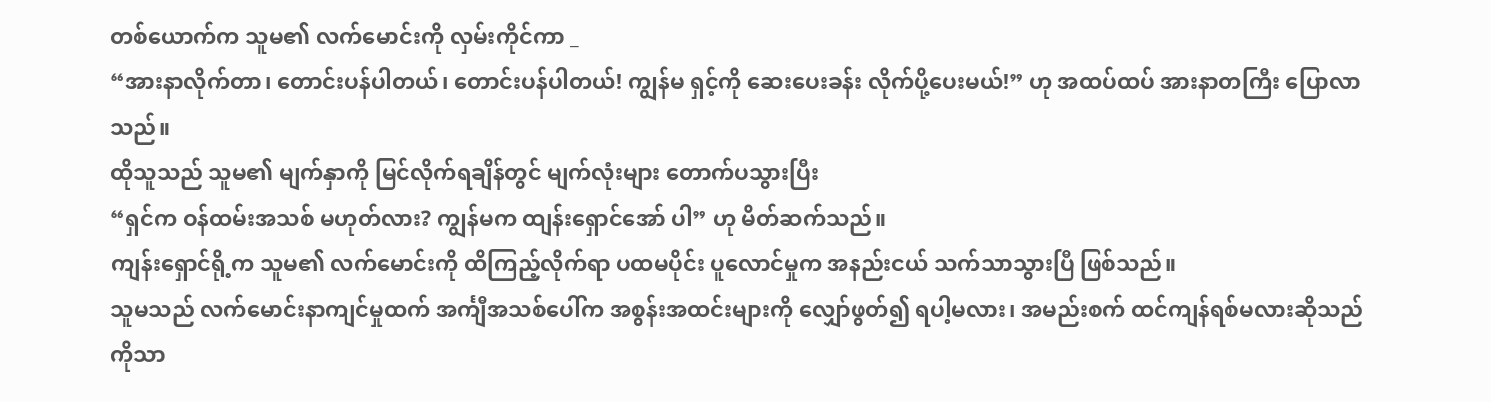တစ်ယောက်က သူမ၏ လက်မောင်းကို လှမ်းကိုင်ကာ _
“အားနာလိုက်တာ၊ တောင်းပန်ပါတယ်၊ တောင်းပန်ပါတယ်! ကျွန်မ ရှင့်ကို ဆေးပေးခန်း လိုက်ပို့ပေးမယ်!” ဟု အထပ်ထပ် အားနာတကြီး ပြောလာသည်။
ထိုသူသည် သူမ၏ မျက်နှာကို မြင်လိုက်ရချိန်တွင် မျက်လုံးများ တောက်ပသွားပြီး
“ရှင်က ဝန်ထမ်းအသစ် မဟုတ်လား? ကျွန်မက ထျန်းရှောင်အော် ပါ” ဟု မိတ်ဆက်သည်။
ကျန်းရှောင်ရို့က သူမ၏ လက်မောင်းကို ထိကြည့်လိုက်ရာ ပထမပိုင်း ပူလောင်မှုက အနည်းငယ် သက်သာသွားပြီ ဖြစ်သည်။
သူမသည် လက်မောင်းနာကျင်မှုထက် အင်္ကျီအသစ်ပေါ်က အစွန်းအထင်းများကို လျှော်ဖွတ်၍ ရပါ့မလား၊ အမည်းစက် ထင်ကျန်ရစ်မလားဆိုသည်ကိုသာ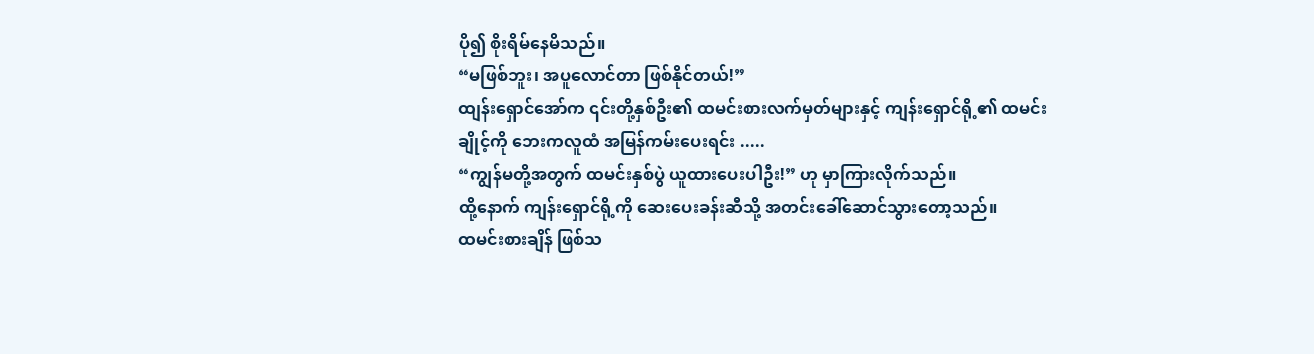ပို၍ စိုးရိမ်နေမိသည်။
“မဖြစ်ဘူး၊ အပူလောင်တာ ဖြစ်နိုင်တယ်!”
ထျန်းရှောင်အော်က ၎င်းတို့နှစ်ဦး၏ ထမင်းစားလက်မှတ်များနှင့် ကျန်းရှောင်ရို့၏ ထမင်းချိုင့်ကို ဘေးကလူထံ အမြန်ကမ်းပေးရင်း .....
“ကျွန်မတို့အတွက် ထမင်းနှစ်ပွဲ ယူထားပေးပါဦး!” ဟု မှာကြားလိုက်သည်။
ထို့နောက် ကျန်းရှောင်ရို့ကို ဆေးပေးခန်းဆီသို့ အတင်းခေါ်ဆောင်သွားတော့သည်။
ထမင်းစားချိန် ဖြစ်သ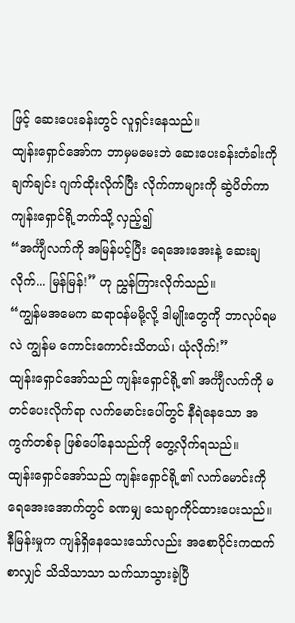ဖြင့် ဆေးပေးခန်းတွင် လူရှင်းနေသည်။
ထျန်းရှောင်အော်က ဘာမှမမေးဘဲ ဆေးပေးခန်းတံခါးကို ချက်ချင်း ဂျက်ထိုးလိုက်ပြီး လိုက်ကာများကို ဆွဲပိတ်ကာ ကျန်းရှောင်ရို့ဘက်သို့ လှည့်၍
“အင်္ကျီလက်ကို အမြန်ပင့်ပြီး ရေအေးအေးနဲ့ ဆေးချလိုက်... မြန်မြန်!” ဟု ညွှန်ကြားလိုက်သည်။
“ကျွန်မအမေက ဆရာဝန်မမို့လို့ ဒါမျိုးတွေကို ဘာလုပ်ရမလဲ ကျွန်မ ကောင်းကောင်းသိတယ်၊ ယုံလိုက်!”
ထျန်းရှောင်အော်သည် ကျန်းရှောင်ရို့၏ အင်္ကျီလက်ကို မတင်ပေးလိုက်ရာ လက်မောင်းပေါ်တွင် နီရဲနေသော အကွက်တစ်ခု ဖြစ်ပေါ်နေသည်ကို တွေ့လိုက်ရသည်။
ထျန်းရှောင်အော်သည် ကျန်းရှောင်ရို့၏ လက်မောင်းကို ရေအေးအောက်တွင် ခဏမျှ သေချာကိုင်ထားပေးသည်။ နီမြန်းမှုက ကျန်ရှိနေသေးသော်လည်း အစောပိုင်းကထက်စာလျှင် သိသိသာသာ သက်သာသွားခဲ့ပြီ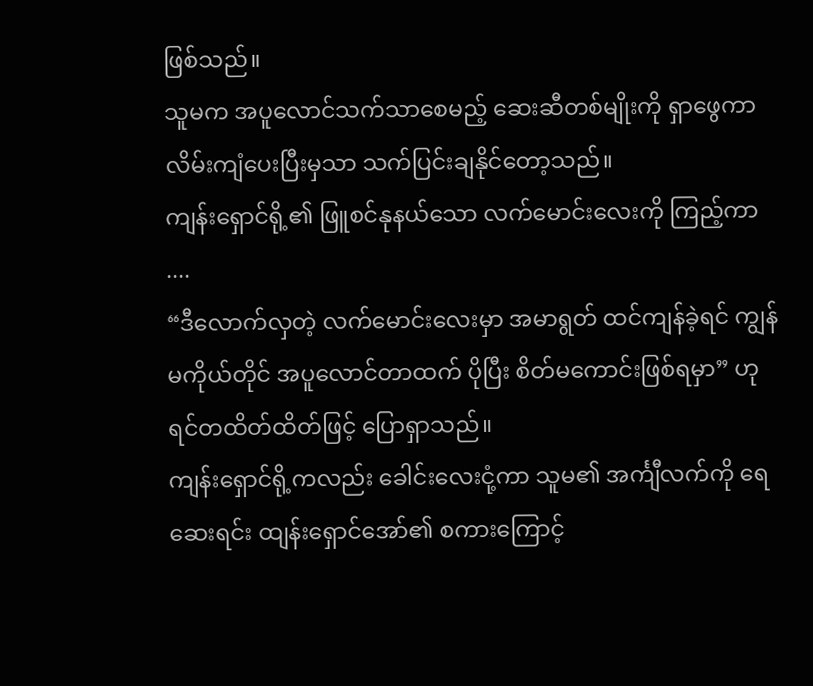ဖြစ်သည်။
သူမက အပူလောင်သက်သာစေမည့် ဆေးဆီတစ်မျိုးကို ရှာဖွေကာ လိမ်းကျံပေးပြီးမှသာ သက်ပြင်းချနိုင်တော့သည်။
ကျန်းရှောင်ရို့၏ ဖြူစင်နုနယ်သော လက်မောင်းလေးကို ကြည့်ကာ ....
“ဒီလောက်လှတဲ့ လက်မောင်းလေးမှာ အမာရွတ် ထင်ကျန်ခဲ့ရင် ကျွန်မကိုယ်တိုင် အပူလောင်တာထက် ပိုပြီး စိတ်မကောင်းဖြစ်ရမှာ” ဟု ရင်တထိတ်ထိတ်ဖြင့် ပြောရှာသည်။
ကျန်းရှောင်ရို့ကလည်း ခေါင်းလေးငုံ့ကာ သူမ၏ အင်္ကျီလက်ကို ရေဆေးရင်း ထျန်းရှောင်အော်၏ စကားကြောင့်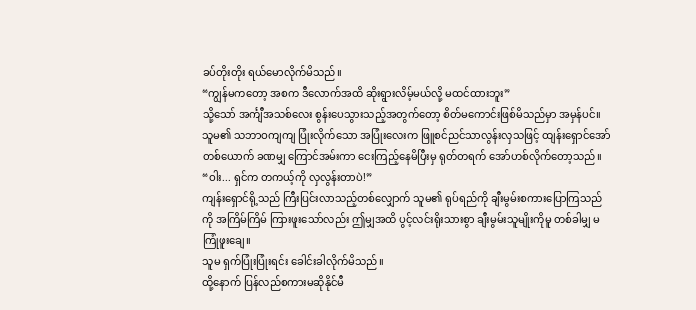ခပ်တိုးတိုး ရယ်မောလိုက်မိသည်။
“ကျွန်မကတော့ အစက ဒီလောက်အထိ ဆိုးရွားလိမ့်မယ်လို့ မထင်ထားဘူး”
သို့သော် အင်္ကျီအသစ်လေး စွန်းပေသွားသည့်အတွက်တော့ စိတ်မကောင်းဖြစ်မိသည်မှာ အမှန်ပင်။
သူမ၏ သဘာဝကျကျ ပြုံးလိုက်သော အပြုံးလေးက ဖြူစင်ညင်သာလွန်းလှသဖြင့် ထျန်းရှောင်အော် တစ်ယောက် ခဏမျှ ကြောင်အမ်းကာ ငေးကြည့်နေမိပြီးမှ ရုတ်တရက် အော်ဟစ်လိုက်တော့သည်။
“ဝါး... ရှင်က တကယ့်ကို လှလွန်းတာပဲ!”
ကျန်းရှောင်ရို့သည် ကြီးပြင်းလာသည့်တစ်လျှောက် သူမ၏ ရုပ်ရည်ကို ချီးမွမ်းစကားပြောကြသည်ကို အကြိမ်ကြိမ် ကြားဖူးသော်လည်း ဤမျှအထိ ပွင့်လင်းရိုးသားစွာ ချီးမွမ်းသူမျိုးကိုမူ တစ်ခါမျှ မကြုံဖူးချေ။
သူမ ရှက်ပြုံးပြုံးရင်း ခေါင်းခါလိုက်မိသည်။
ထို့နောက် ပြန်လည်စကားမဆိုနိုင်မီ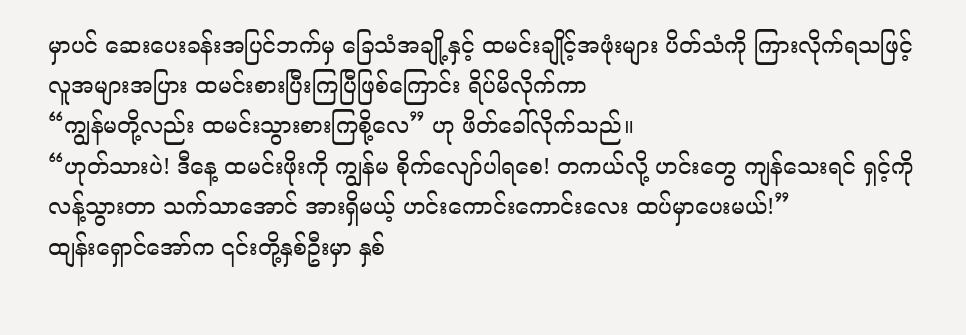မှာပင် ဆေးပေးခန်းအပြင်ဘက်မှ ခြေသံအချို့နှင့် ထမင်းချိုင့်အဖုံးများ ပိတ်သံကို ကြားလိုက်ရသဖြင့် လူအများအပြား ထမင်းစားပြီးကြပြီဖြစ်ကြောင်း ရိပ်မိလိုက်ကာ
“ကျွန်မတို့လည်း ထမင်းသွားစားကြစို့လေ” ဟု ဖိတ်ခေါ်လိုက်သည်။
“ဟုတ်သားပဲ! ဒီနေ့ ထမင်းဖိုးကို ကျွန်မ စိုက်လျော်ပါရစေ! တကယ်လို့ ဟင်းတွေ ကျန်သေးရင် ရှင့်ကို လန့်သွားတာ သက်သာအောင် အားရှိမယ့် ဟင်းကောင်းကောင်းလေး ထပ်မှာပေးမယ်!”
ထျန်းရှောင်အော်က ၎င်းတို့နှစ်ဦးမှာ နှစ်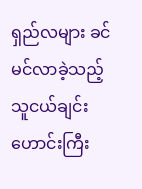ရှည်လများ ခင်မင်လာခဲ့သည့် သူငယ်ချင်းဟောင်းကြီး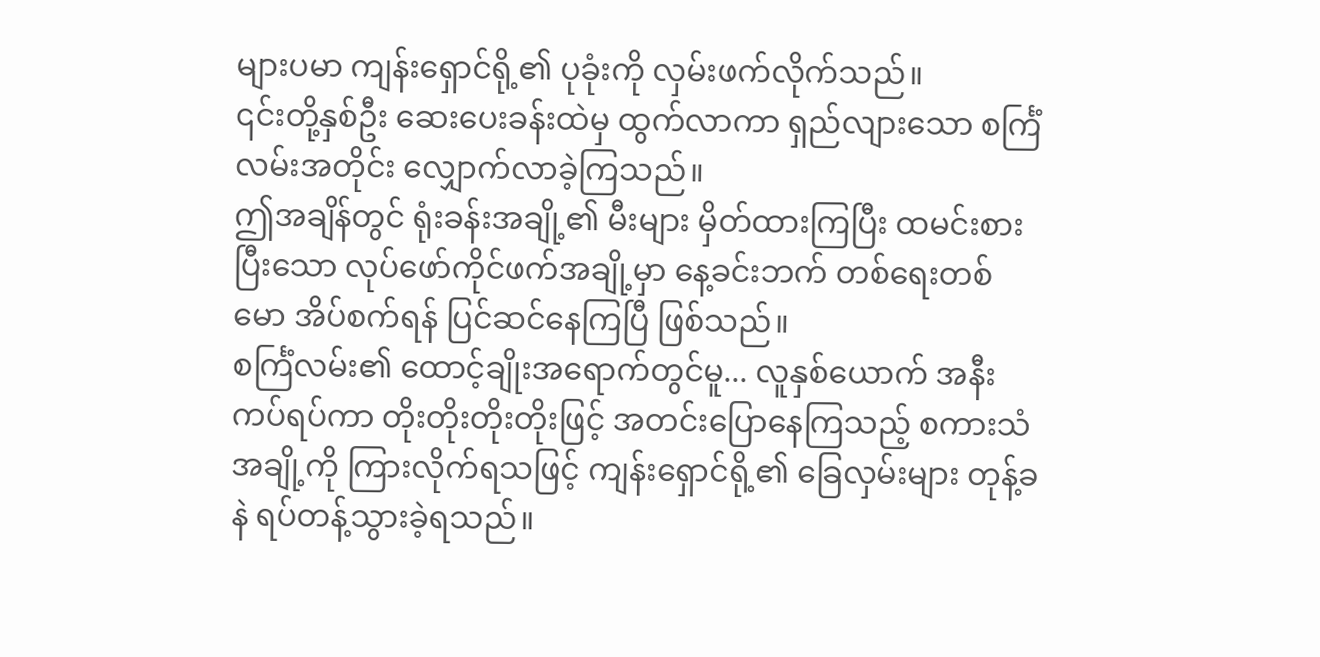များပမာ ကျန်းရှောင်ရို့၏ ပုခုံးကို လှမ်းဖက်လိုက်သည်။
၎င်းတို့နှစ်ဦး ဆေးပေးခန်းထဲမှ ထွက်လာကာ ရှည်လျားသော စင်္ကြံလမ်းအတိုင်း လျှောက်လာခဲ့ကြသည်။
ဤအချိန်တွင် ရုံးခန်းအချို့၏ မီးများ မှိတ်ထားကြပြီး ထမင်းစားပြီးသော လုပ်ဖော်ကိုင်ဖက်အချို့မှာ နေ့ခင်းဘက် တစ်ရေးတစ်မော အိပ်စက်ရန် ပြင်ဆင်နေကြပြီ ဖြစ်သည်။
စင်္ကြံလမ်း၏ ထောင့်ချိုးအရောက်တွင်မူ... လူနှစ်ယောက် အနီးကပ်ရပ်ကာ တိုးတိုးတိုးတိုးဖြင့် အတင်းပြောနေကြသည့် စကားသံအချို့ကို ကြားလိုက်ရသဖြင့် ကျန်းရှောင်ရို့၏ ခြေလှမ်းများ တုန့်ခနဲ ရပ်တန့်သွားခဲ့ရသည်။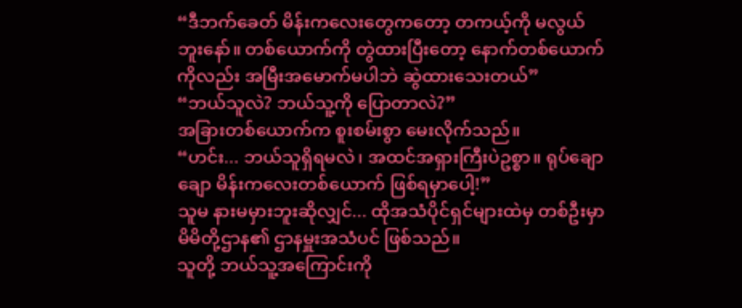“ဒီဘက်ခေတ် မိန်းကလေးတွေကတော့ တကယ့်ကို မလွယ်ဘူးနော်။ တစ်ယောက်ကို တွဲထားပြီးတော့ နောက်တစ်ယောက်ကိုလည်း အမြီးအမောက်မပါဘဲ ဆွဲထားသေးတယ်”
“ဘယ်သူလဲ? ဘယ်သူ့ကို ပြောတာလဲ?”
အခြားတစ်ယောက်က စူးစမ်းစွာ မေးလိုက်သည်။
“ဟင်း... ဘယ်သူရှိရမလဲ၊ အထင်အရှားကြီးပဲဥစ္စာ။ ရုပ်ချောချော မိန်းကလေးတစ်ယောက် ဖြစ်ရမှာပေါ့!”
သူမ နားမမှားဘူးဆိုလျှင်... ထိုအသံပိုင်ရှင်များထဲမှ တစ်ဦးမှာ မိမိတို့ဌာန၏ ဌာနမှူးအသံပင် ဖြစ်သည်။
သူတို့ ဘယ်သူ့အကြောင်းကို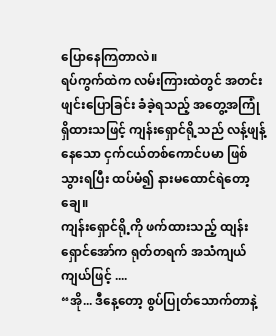ပြောနေကြတာလဲ။
ရပ်ကွက်ထဲက လမ်းကြားထဲတွင် အတင်းဖျင်းပြောခြင်း ခံခဲ့ရသည့် အတွေ့အကြုံရှိထားသဖြင့် ကျန်းရှောင်ရို့သည် လန့်ဖျန့်နေသော ငှက်ငယ်တစ်ကောင်ပမာ ဖြစ်သွားရပြီး ထပ်မံ၍ နားမထောင်ရဲတော့ချေ။
ကျန်းရှောင်ရို့ကို ဖက်ထားသည့် ထျန်းရှောင်အော်က ရုတ်တရက် အသံကျယ်ကျယ်ဖြင့် ....
“အို... ဒီနေ့တော့ စွပ်ပြုတ်သောက်တာနဲ့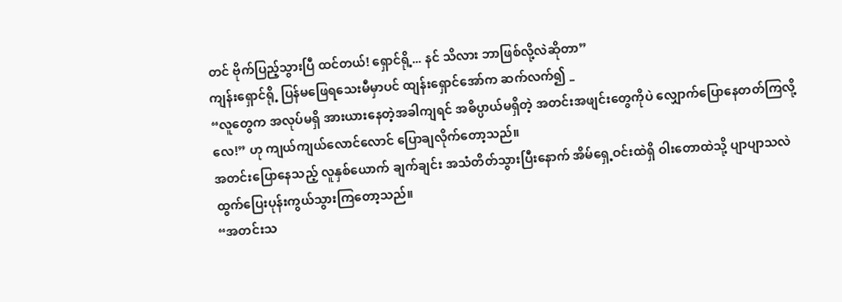တင် ဗိုက်ပြည့်သွားပြီ ထင်တယ်! ရှောင်ရို့... နင် သိလား ဘာဖြစ်လို့လဲဆိုတာ”
ကျန်းရှောင်ရို့ ပြန်မဖြေရသေးမီမှာပင် ထျန်းရှောင်အော်က ဆက်လက်၍ _
“လူတွေက အလုပ်မရှိ အားယားနေတဲ့အခါကျရင် အဓိပ္ပာယ်မရှိတဲ့ အတင်းအဖျင်းတွေကိုပဲ လျှောက်ပြောနေတတ်ကြလို့လေ!” ဟု ကျယ်ကျယ်လောင်လောင် ပြောချလိုက်တော့သည်။
အတင်းပြောနေသည့် လူနှစ်ယောက် ချက်ချင်း အသံတိတ်သွားပြီးနောက် အိမ်ရှေ့ဝင်းထဲရှိ ဝါးတောထဲသို့ ပျာပျာသလဲ ထွက်ပြေးပုန်းကွယ်သွားကြတော့သည်။
“အတင်းသ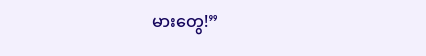မားတွေ!”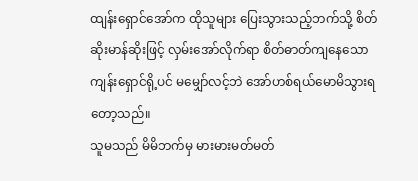ထျန်းရှောင်အော်က ထိုသူများ ပြေးသွားသည့်ဘက်သို့ စိတ်ဆိုးမာန်ဆိုးဖြင့် လှမ်းအော်လိုက်ရာ စိတ်ဓာတ်ကျနေသော ကျန်းရှောင်ရို့ပင် မမျှော်လင့်ဘဲ အော်ဟစ်ရယ်မောမိသွားရတော့သည်။
သူမသည် မိမိဘက်မှ မားမားမတ်မတ်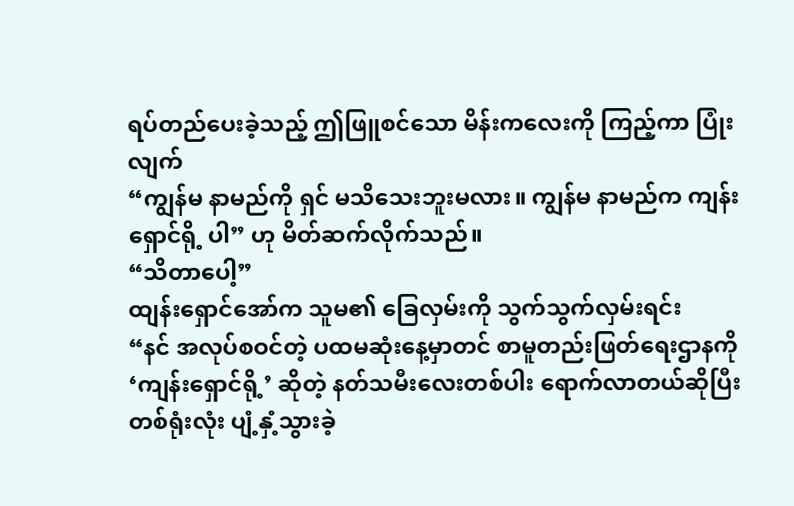ရပ်တည်ပေးခဲ့သည့် ဤဖြူစင်သော မိန်းကလေးကို ကြည့်ကာ ပြုံးလျက်
“ကျွန်မ နာမည်ကို ရှင် မသိသေးဘူးမလား။ ကျွန်မ နာမည်က ကျန်းရှောင်ရို့ ပါ” ဟု မိတ်ဆက်လိုက်သည်။
“သိတာပေါ့”
ထျန်းရှောင်အော်က သူမ၏ ခြေလှမ်းကို သွက်သွက်လှမ်းရင်း
“နင် အလုပ်စဝင်တဲ့ ပထမဆုံးနေ့မှာတင် စာမူတည်းဖြတ်ရေးဌာနကို ‘ကျန်းရှောင်ရို့’ ဆိုတဲ့ နတ်သမီးလေးတစ်ပါး ရောက်လာတယ်ဆိုပြီး တစ်ရုံးလုံး ပျံ့နှံ့သွားခဲ့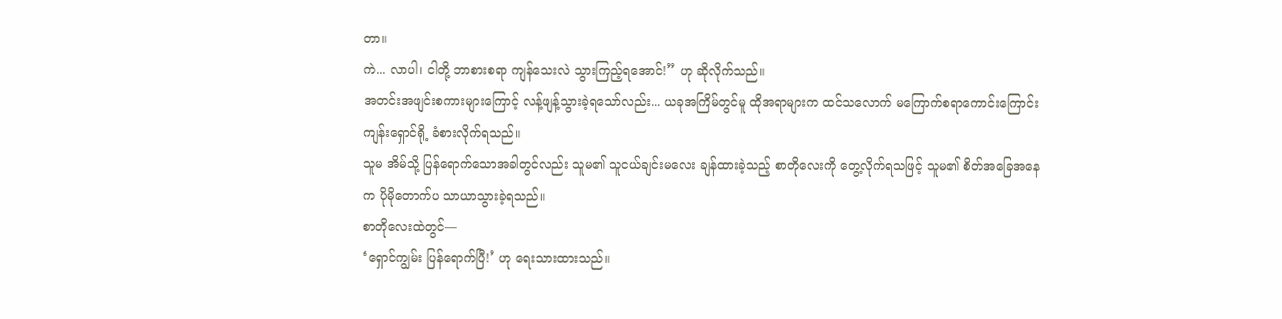တာ။
ကဲ... လာပါ၊ ငါတို့ ဘာစားစရာ ကျန်သေးလဲ သွားကြည့်ရအောင်!” ဟု ဆိုလိုက်သည်။
အတင်းအဖျင်းစကားများကြောင့် လန့်ဖျန့်သွားခဲ့ရသော်လည်း... ယခုအကြိမ်တွင်မူ ထိုအရာများက ထင်သလောက် မကြောက်စရာကောင်းကြောင်း ကျန်းရှောင်ရို့ ခံစားလိုက်ရသည်။
သူမ အိမ်သို့ ပြန်ရောက်သောအခါတွင်လည်း သူမ၏ သူငယ်ချင်းမလေး ချန်ထားခဲ့သည့် စာတိုလေးကို တွေ့လိုက်ရသဖြင့် သူမ၏ စိတ်အခြေအနေက ပိုမိုတောက်ပ သာယာသွားခဲ့ရသည်။
စာတိုလေးထဲတွင်—
‘ရှောင်ကျွမ်း ပြန်ရောက်ပြီ!’ ဟု ရေးသားထားသည်။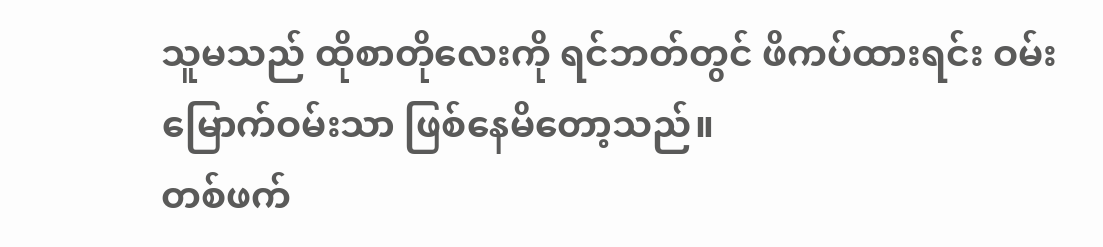သူမသည် ထိုစာတိုလေးကို ရင်ဘတ်တွင် ဖိကပ်ထားရင်း ဝမ်းမြောက်ဝမ်းသာ ဖြစ်နေမိတော့သည်။
တစ်ဖက်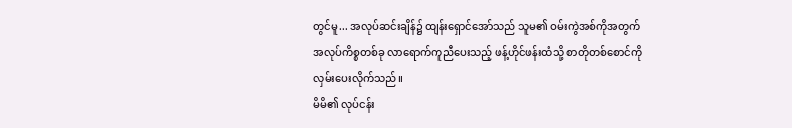တွင်မူ... အလုပ်ဆင်းချိန်၌ ထျန်းရှောင်အော်သည် သူမ၏ ဝမ်းကွဲအစ်ကိုအတွက် အလုပ်ကိစ္စတစ်ခု လာရောက်ကူညီပေးသည့် ဖန့်ဟိုင်ဖန်းထံသို့ စာတိုတစ်စောင်ကို လှမ်းပေးလိုက်သည်။
မိမိ၏ လုပ်ငန်း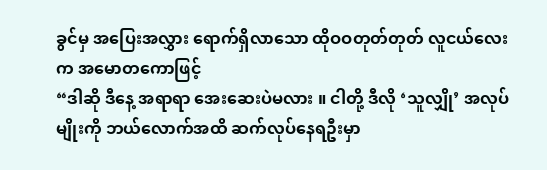ခွင်မှ အပြေးအလွှား ရောက်ရှိလာသော ထိုဝဝတုတ်တုတ် လူငယ်လေးက အမောတကောဖြင့်
“ဒါဆို ဒီနေ့ အရာရာ အေးဆေးပဲမလား ။ ငါတို့ ဒီလို ‘သူလျှို’ အလုပ်မျိုးကို ဘယ်လောက်အထိ ဆက်လုပ်နေရဦးမှာ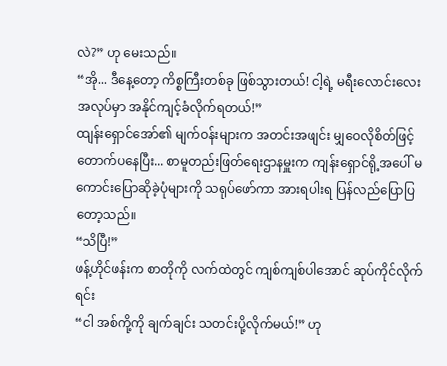လဲ?” ဟု မေးသည်။
“အို... ဒီနေ့တော့ ကိစ္စကြီးတစ်ခု ဖြစ်သွားတယ်! ငါ့ရဲ့ မရီးလောင်းလေး အလုပ်မှာ အနိုင်ကျင့်ခံလိုက်ရတယ်!”
ထျန်းရှောင်အော်၏ မျက်ဝန်းများက အတင်းအဖျင်း မျှဝေလိုစိတ်ဖြင့် တောက်ပနေပြီး... စာမူတည်းဖြတ်ရေးဌာနမှူးက ကျန်းရှောင်ရို့အပေါ် မကောင်းပြောဆိုခဲ့ပုံများကို သရုပ်ဖော်ကာ အားရပါးရ ပြန်လည်ပြောပြတော့သည်။
“သိပြီ!”
ဖန့်ဟိုင်ဖန်းက စာတိုကို လက်ထဲတွင် ကျစ်ကျစ်ပါအောင် ဆုပ်ကိုင်လိုက်ရင်း
“ငါ အစ်ကို့ကို ချက်ချင်း သတင်းပို့လိုက်မယ်!” ဟု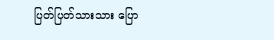ပြတ်ပြတ်သားသား ပြော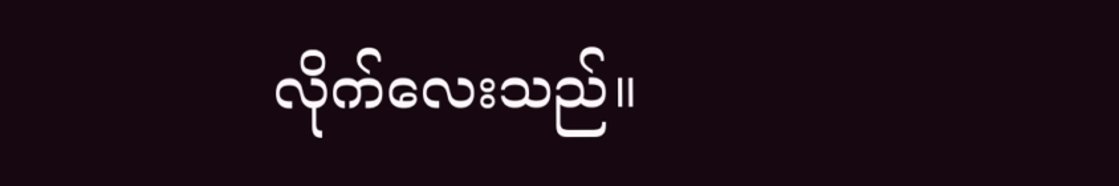လိုက်လေးသည်။